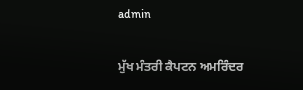admin

ਮੁੱਖ ਮੰਤਰੀ ਕੈਪਟਨ ਅਮਰਿੰਦਰ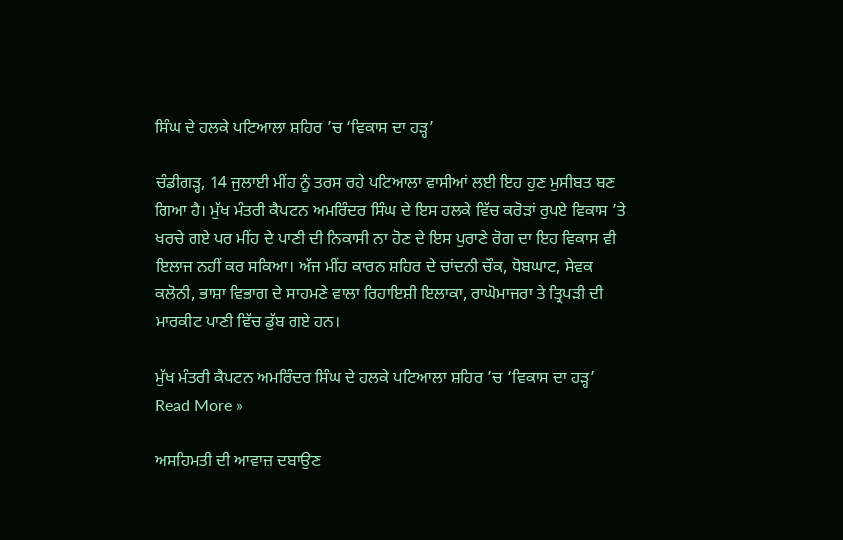ਸਿੰਘ ਦੇ ਹਲਕੇ ਪਟਿਆਲਾ ਸ਼ਹਿਰ ’ਚ ‘ਵਿਕਾਸ ਦਾ ਹੜ੍ਹ’

ਚੰਡੀਗੜ੍ਹ, 14 ਜੁਲਾਈ ਮੀਂਹ ਨੂੰ ਤਰਸ ਰਹੇ ਪਟਿਆਲਾ ਵਾਸੀਆਂ ਲਈ ਇਹ ਹੁਣ ਮੁਸੀਬਤ ਬਣ ਗਿਆ ਹੈ। ਮੁੱਖ ਮੰਤਰੀ ਕੈਪਟਨ ਅਮਰਿੰਦਰ ਸਿੰਘ ਦੇ ਇਸ ਹਲਕੇ ਵਿੱਚ ਕਰੋੜਾਂ ਰੁਪਏ ਵਿਕਾਸ ’ਤੇ ਖਰਚੇ ਗਏ ਪਰ ਮੀਂਹ ਦੇ ਪਾਣੀ ਦੀ ਨਿਕਾਸੀ ਨਾ ਹੋਣ ਦੇ ਇਸ ਪੁਰਾਣੇ ਰੋਗ ਦਾ ਇਹ ਵਿਕਾਸ ਵੀ ਇਲਾਜ ਨਹੀਂ ਕਰ ਸਕਿਆ। ਅੱਜ ਮੀਂਹ ਕਾਰਨ ਸ਼ਹਿਰ ਦੇ ਚਾਂਦਨੀ ਚੌਕ, ਧੋਬਘਾਟ, ਸੇਵਕ ਕਲੋਨੀ, ਭਾਸ਼ਾ ਵਿਭਾਗ ਦੇ ਸਾਹਮਣੇ ਵਾਲਾ ਰਿਹਾਇਸ਼ੀ ਇਲਾਕਾ, ਰਾਘੋਮਾਜਰਾ ਤੇ ਤ੍ਰਿਪੜੀ ਦੀ ਮਾਰਕੀਟ ਪਾਣੀ ਵਿੱਚ ਡੁੱਬ ਗਏ ਹਨ।

ਮੁੱਖ ਮੰਤਰੀ ਕੈਪਟਨ ਅਮਰਿੰਦਰ ਸਿੰਘ ਦੇ ਹਲਕੇ ਪਟਿਆਲਾ ਸ਼ਹਿਰ ’ਚ ‘ਵਿਕਾਸ ਦਾ ਹੜ੍ਹ’ Read More »

ਅਸਹਿਮਤੀ ਦੀ ਆਵਾਜ਼ ਦਬਾਉਣ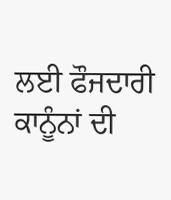ਲਈ ਫੌਜਦਾਰੀ ਕਾਨੂੰਨਾਂ ਦੀ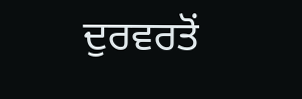ਦੁਰਵਰਤੋਂ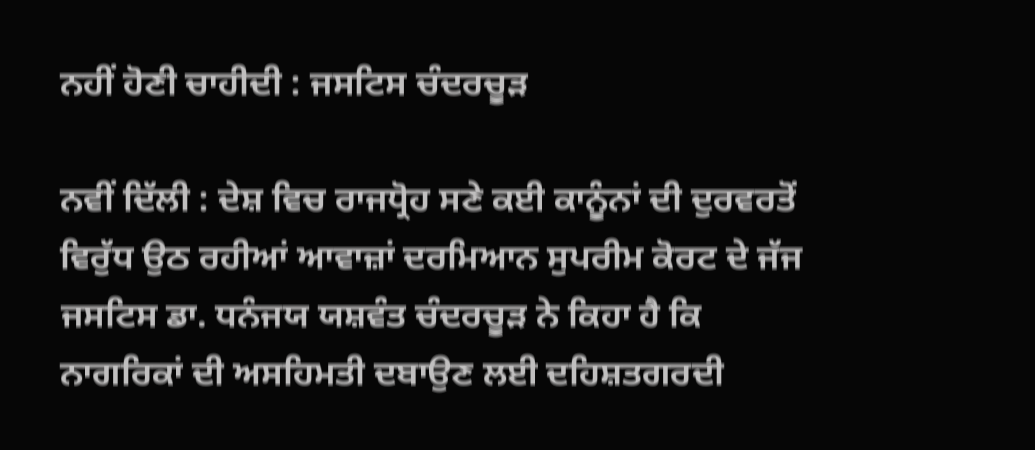ਨਹੀਂ ਹੋਣੀ ਚਾਹੀਦੀ : ਜਸਟਿਸ ਚੰਦਰਚੂੜ

ਨਵੀਂ ਦਿੱਲੀ : ਦੇਸ਼ ਵਿਚ ਰਾਜਧ੍ਰੋਹ ਸਣੇ ਕਈ ਕਾਨੂੰਨਾਂ ਦੀ ਦੁਰਵਰਤੋਂ ਵਿਰੁੱਧ ਉਠ ਰਹੀਆਂ ਆਵਾਜ਼ਾਂ ਦਰਮਿਆਨ ਸੁਪਰੀਮ ਕੋਰਟ ਦੇ ਜੱਜ ਜਸਟਿਸ ਡਾ. ਧਨੰਜਯ ਯਸ਼ਵੰਤ ਚੰਦਰਚੂੜ ਨੇ ਕਿਹਾ ਹੈ ਕਿ ਨਾਗਰਿਕਾਂ ਦੀ ਅਸਹਿਮਤੀ ਦਬਾਉਣ ਲਈ ਦਹਿਸ਼ਤਗਰਦੀ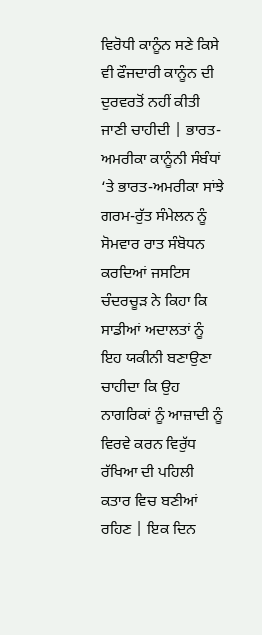ਵਿਰੋਧੀ ਕਾਨੂੰਨ ਸਣੇ ਕਿਸੇ ਵੀ ਫੌਜਦਾਰੀ ਕਾਨੂੰਨ ਦੀ ਦੁਰਵਰਤੋਂ ਨਹੀਂ ਕੀਤੀ ਜਾਣੀ ਚਾਹੀਦੀ | ਭਾਰਤ-ਅਮਰੀਕਾ ਕਾਨੂੰਨੀ ਸੰਬੰਧਾਂ ‘ਤੇ ਭਾਰਤ-ਅਮਰੀਕਾ ਸਾਂਝੇ ਗਰਮ-ਰੁੱਤ ਸੰਮੇਲਨ ਨੂੰ ਸੋਮਵਾਰ ਰਾਤ ਸੰਬੋਧਨ ਕਰਦਿਆਂ ਜਸਟਿਸ ਚੰਦਰਚੂੜ ਨੇ ਕਿਹਾ ਕਿ ਸਾਡੀਆਂ ਅਦਾਲਤਾਂ ਨੂੰ ਇਹ ਯਕੀਨੀ ਬਣਾਉਣਾ ਚਾਹੀਦਾ ਕਿ ਉਹ ਨਾਗਰਿਕਾਂ ਨੂੰ ਆਜ਼ਾਦੀ ਨੂੰ ਵਿਰਵੇ ਕਰਨ ਵਿਰੁੱਧ ਰੱਖਿਆ ਦੀ ਪਹਿਲੀ ਕਤਾਰ ਵਿਚ ਬਣੀਆਂ ਰਹਿਣ | ਇਕ ਦਿਨ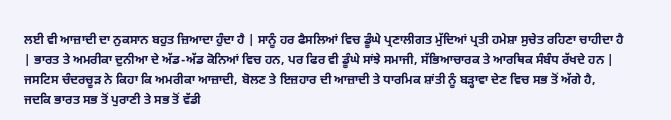ਲਈ ਵੀ ਆਜ਼ਾਦੀ ਦਾ ਨੁਕਸਾਨ ਬਹੁਤ ਜ਼ਿਆਦਾ ਹੁੰਦਾ ਹੈ | ਸਾਨੂੰ ਹਰ ਫੈਸਲਿਆਂ ਵਿਚ ਡੂੰਘੇ ਪ੍ਰਣਾਲੀਗਤ ਮੁੱਦਿਆਂ ਪ੍ਰਤੀ ਹਮੇਸ਼ਾ ਸੁਚੇਤ ਰਹਿਣਾ ਚਾਹੀਦਾ ਹੈ | ਭਾਰਤ ਤੇ ਅਮਰੀਕਾ ਦੁਨੀਆ ਦੇ ਅੱਡ-ਅੱਡ ਕੋਨਿਆਂ ਵਿਚ ਹਨ, ਪਰ ਫਿਰ ਵੀ ਡੂੰਘੇ ਸਾਂਝੇ ਸਮਾਜੀ, ਸੱਭਿਆਚਾਰਕ ਤੇ ਆਰਥਿਕ ਸੰਬੰਧ ਰੱਖਦੇ ਹਨ | ਜਸਟਿਸ ਚੰਦਰਚੂੜ ਨੇ ਕਿਹਾ ਕਿ ਅਮਰੀਕਾ ਆਜ਼ਾਦੀ, ਬੋਲਣ ਤੇ ਇਜ਼ਹਾਰ ਦੀ ਆਜ਼ਾਦੀ ਤੇ ਧਾਰਮਿਕ ਸ਼ਾਂਤੀ ਨੂੰ ਬੜ੍ਹਾਵਾ ਦੇਣ ਵਿਚ ਸਭ ਤੋਂ ਅੱਗੇ ਹੈ, ਜਦਕਿ ਭਾਰਤ ਸਭ ਤੋਂ ਪੁਰਾਣੀ ਤੇ ਸਭ ਤੋਂ ਵੱਡੀ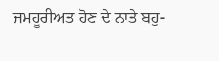ਜਮਹੂਰੀਅਤ ਹੋਣ ਦੇ ਨਾਤੇ ਬਹੁ-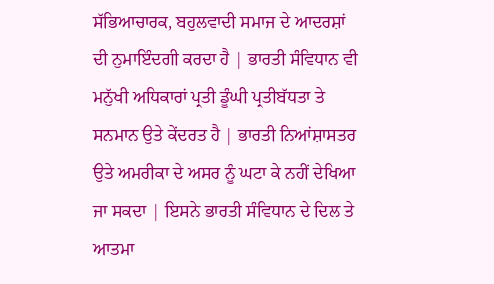ਸੱਭਿਆਚਾਰਕ, ਬਹੁਲਵਾਦੀ ਸਮਾਜ ਦੇ ਆਦਰਸ਼ਾਂ ਦੀ ਨੁਮਾਇੰਦਗੀ ਕਰਦਾ ਹੈ | ਭਾਰਤੀ ਸੰਵਿਧਾਨ ਵੀ ਮਨੁੱਖੀ ਅਧਿਕਾਰਾਂ ਪ੍ਰਤੀ ਡੂੰਘੀ ਪ੍ਰਤੀਬੱਧਤਾ ਤੇ ਸਨਮਾਨ ਉਤੇ ਕੇਂਦਰਤ ਹੈ | ਭਾਰਤੀ ਨਿਆਂਸ਼ਾਸਤਰ ਉਤੇ ਅਮਰੀਕਾ ਦੇ ਅਸਰ ਨੂੰ ਘਟਾ ਕੇ ਨਹੀਂ ਦੇਖਿਆ ਜਾ ਸਕਦਾ | ਇਸਨੇ ਭਾਰਤੀ ਸੰਵਿਧਾਨ ਦੇ ਦਿਲ ਤੇ ਆਤਮਾ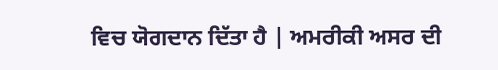ਵਿਚ ਯੋਗਦਾਨ ਦਿੱਤਾ ਹੈ | ਅਮਰੀਕੀ ਅਸਰ ਦੀ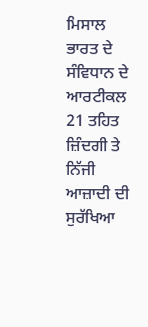ਮਿਸਾਲ ਭਾਰਤ ਦੇ ਸੰਵਿਧਾਨ ਦੇ ਆਰਟੀਕਲ 21 ਤਹਿਤ ਜ਼ਿੰਦਗੀ ਤੇ ਨਿੱਜੀ ਆਜ਼ਾਦੀ ਦੀ ਸੁਰੱਖਿਆ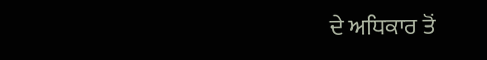ਦੇ ਅਧਿਕਾਰ ਤੋਂ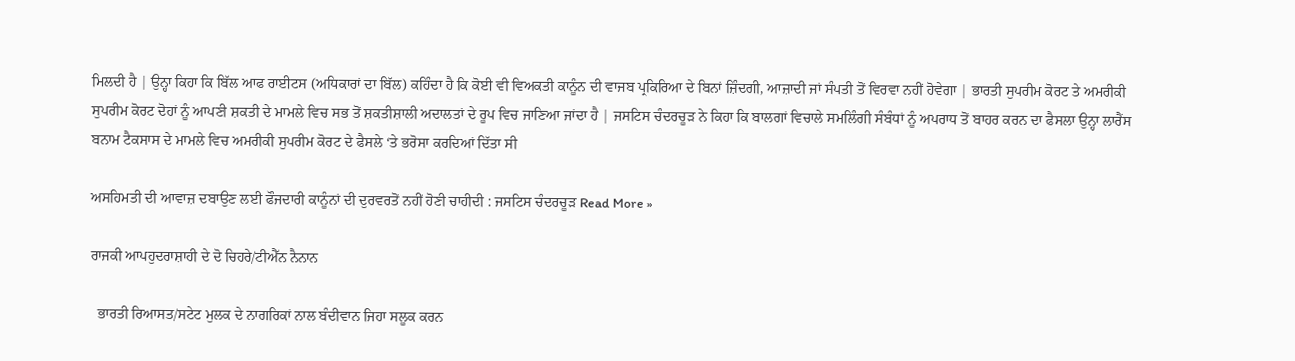ਮਿਲਦੀ ਹੈ | ਉਨ੍ਹਾ ਕਿਹਾ ਕਿ ਬਿੱਲ ਆਫ ਰਾਈਟਸ (ਅਧਿਕਾਰਾਂ ਦਾ ਬਿੱਲ) ਕਹਿੰਦਾ ਹੈ ਕਿ ਕੋਈ ਵੀ ਵਿਅਕਤੀ ਕਾਨੂੰਨ ਦੀ ਵਾਜਬ ਪ੍ਰਕਿਰਿਆ ਦੇ ਬਿਨਾਂ ਜ਼ਿੰਦਗੀ, ਆਜ਼ਾਦੀ ਜਾਂ ਸੰਪਤੀ ਤੋਂ ਵਿਰਵਾ ਨਹੀਂ ਹੋਵੇਗਾ | ਭਾਰਤੀ ਸੁਪਰੀਮ ਕੋਰਟ ਤੇ ਅਮਰੀਕੀ ਸੁਪਰੀਮ ਕੋਰਟ ਦੋਹਾਂ ਨੂੰ ਆਪਣੀ ਸ਼ਕਤੀ ਦੇ ਮਾਮਲੇ ਵਿਚ ਸਭ ਤੋਂ ਸ਼ਕਤੀਸ਼ਾਲੀ ਅਦਾਲਤਾਂ ਦੇ ਰੂਪ ਵਿਚ ਜਾਣਿਆ ਜਾਂਦਾ ਹੈ | ਜਸਟਿਸ ਚੰਦਰਚੂੜ ਨੇ ਕਿਹਾ ਕਿ ਬਾਲਗਾਂ ਵਿਚਾਲੇ ਸਮਲਿੰਗੀ ਸੰਬੰਧਾਂ ਨੂੰ ਅਪਰਾਧ ਤੋਂ ਬਾਹਰ ਕਰਨ ਦਾ ਫੈਸਲਾ ਉਨ੍ਹਾ ਲਾਰੈਂਸ ਬਨਾਮ ਟੈਕਸਾਸ ਦੇ ਮਾਮਲੇ ਵਿਚ ਅਮਰੀਕੀ ਸੁਪਰੀਮ ਕੋਰਟ ਦੇ ਫੈਸਲੇ ‘ਤੇ ਭਰੋਸਾ ਕਰਦਿਆਂ ਦਿੱਤਾ ਸੀ

ਅਸਹਿਮਤੀ ਦੀ ਆਵਾਜ਼ ਦਬਾਉਣ ਲਈ ਫੌਜਦਾਰੀ ਕਾਨੂੰਨਾਂ ਦੀ ਦੁਰਵਰਤੋਂ ਨਹੀਂ ਹੋਣੀ ਚਾਹੀਦੀ : ਜਸਟਿਸ ਚੰਦਰਚੂੜ Read More »

ਰਾਜਕੀ ਆਪਹੁਦਰਾਸ਼ਾਹੀ ਦੇ ਦੋ ਚਿਹਰੇ/ਟੀਐੱਨ ਨੈਨਾਨ

  ਭਾਰਤੀ ਰਿਆਸਤ/ਸਟੇਟ ਮੁਲਕ ਦੇ ਨਾਗਰਿਕਾਂ ਨਾਲ ਬੰਦੀਵਾਨ ਜਿਹਾ ਸਲੂਕ ਕਰਨ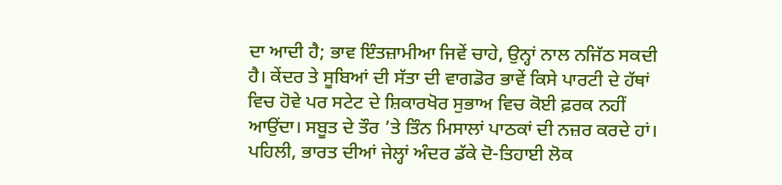ਦਾ ਆਦੀ ਹੈ; ਭਾਵ ਇੰਤਜ਼ਾਮੀਆ ਜਿਵੇਂ ਚਾਹੇ, ਉਨ੍ਹਾਂ ਨਾਲ ਨਜਿੱਠ ਸਕਦੀ ਹੈ। ਕੇਂਦਰ ਤੇ ਸੂਬਿਆਂ ਦੀ ਸੱਤਾ ਦੀ ਵਾਗਡੋਰ ਭਾਵੇਂ ਕਿਸੇ ਪਾਰਟੀ ਦੇ ਹੱਥਾਂ ਵਿਚ ਹੋਵੇ ਪਰ ਸਟੇਟ ਦੇ ਸ਼ਿਕਾਰਖੋਰ ਸੁਭਾਅ ਵਿਚ ਕੋਈ ਫ਼ਰਕ ਨਹੀਂ ਆਉਂਦਾ। ਸਬੂਤ ਦੇ ਤੌਰ ’ਤੇ ਤਿੰਨ ਮਿਸਾਲਾਂ ਪਾਠਕਾਂ ਦੀ ਨਜ਼ਰ ਕਰਦੇ ਹਾਂ। ਪਹਿਲੀ, ਭਾਰਤ ਦੀਆਂ ਜੇਲ੍ਹਾਂ ਅੰਦਰ ਡੱਕੇ ਦੋ-ਤਿਹਾਈ ਲੋਕ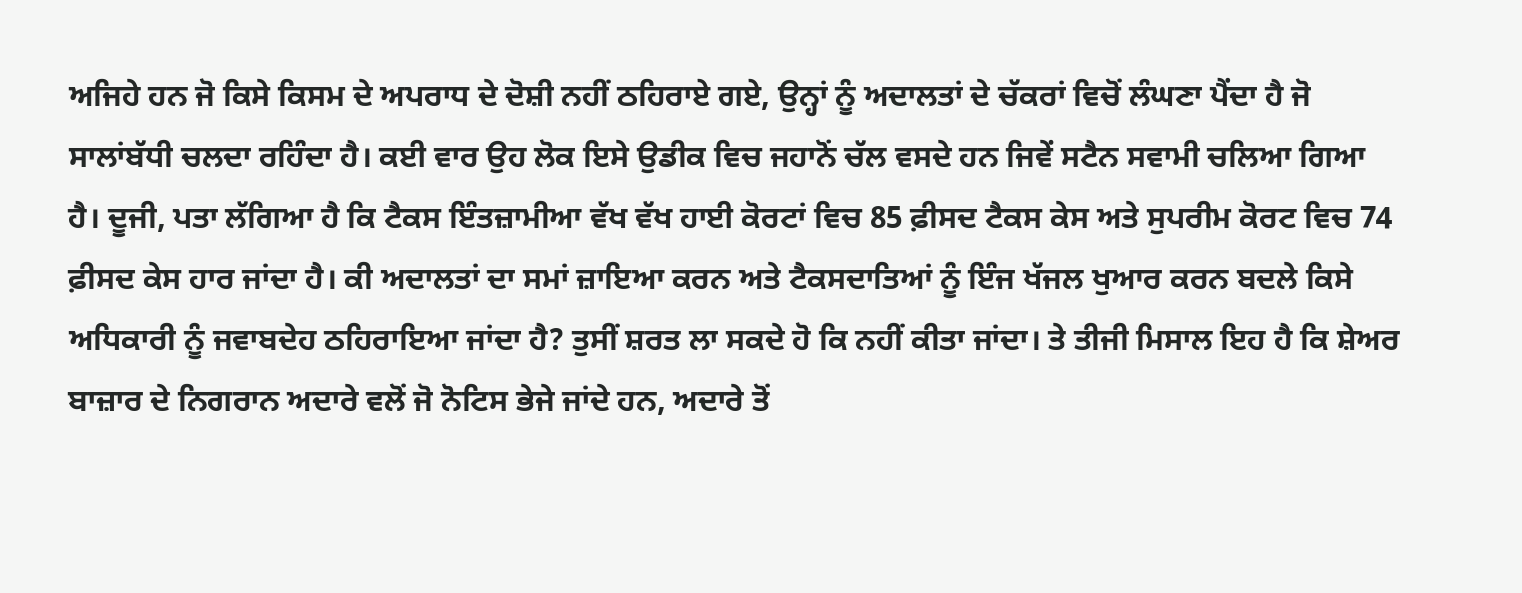ਅਜਿਹੇ ਹਨ ਜੋ ਕਿਸੇ ਕਿਸਮ ਦੇ ਅਪਰਾਧ ਦੇ ਦੋਸ਼ੀ ਨਹੀਂ ਠਹਿਰਾਏ ਗਏ, ਉਨ੍ਹਾਂ ਨੂੰ ਅਦਾਲਤਾਂ ਦੇ ਚੱਕਰਾਂ ਵਿਚੋਂ ਲੰਘਣਾ ਪੈਂਦਾ ਹੈ ਜੋ ਸਾਲਾਂਬੱਧੀ ਚਲਦਾ ਰਹਿੰਦਾ ਹੈ। ਕਈ ਵਾਰ ਉਹ ਲੋਕ ਇਸੇ ਉਡੀਕ ਵਿਚ ਜਹਾਨੋਂ ਚੱਲ ਵਸਦੇ ਹਨ ਜਿਵੇਂ ਸਟੈਨ ਸਵਾਮੀ ਚਲਿਆ ਗਿਆ ਹੈ। ਦੂਜੀ, ਪਤਾ ਲੱਗਿਆ ਹੈ ਕਿ ਟੈਕਸ ਇੰਤਜ਼ਾਮੀਆ ਵੱਖ ਵੱਖ ਹਾਈ ਕੋਰਟਾਂ ਵਿਚ 85 ਫ਼ੀਸਦ ਟੈਕਸ ਕੇਸ ਅਤੇ ਸੁਪਰੀਮ ਕੋਰਟ ਵਿਚ 74 ਫ਼ੀਸਦ ਕੇਸ ਹਾਰ ਜਾਂਦਾ ਹੈ। ਕੀ ਅਦਾਲਤਾਂ ਦਾ ਸਮਾਂ ਜ਼ਾਇਆ ਕਰਨ ਅਤੇ ਟੈਕਸਦਾਤਿਆਂ ਨੂੰ ਇੰਜ ਖੱਜਲ ਖੁਆਰ ਕਰਨ ਬਦਲੇ ਕਿਸੇ ਅਧਿਕਾਰੀ ਨੂੰ ਜਵਾਬਦੇਹ ਠਹਿਰਾਇਆ ਜਾਂਦਾ ਹੈ? ਤੁਸੀਂ ਸ਼ਰਤ ਲਾ ਸਕਦੇ ਹੋ ਕਿ ਨਹੀਂ ਕੀਤਾ ਜਾਂਦਾ। ਤੇ ਤੀਜੀ ਮਿਸਾਲ ਇਹ ਹੈ ਕਿ ਸ਼ੇਅਰ ਬਾਜ਼ਾਰ ਦੇ ਨਿਗਰਾਨ ਅਦਾਰੇ ਵਲੋਂ ਜੋ ਨੋਟਿਸ ਭੇਜੇ ਜਾਂਦੇ ਹਨ, ਅਦਾਰੇ ਤੋਂ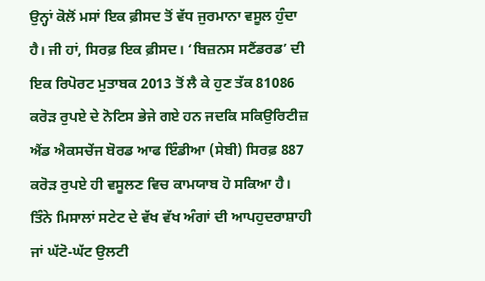ਉਨ੍ਹਾਂ ਕੋਲੋਂ ਮਸਾਂ ਇਕ ਫ਼ੀਸਦ ਤੋਂ ਵੱਧ ਜੁਰਮਾਨਾ ਵਸੂਲ ਹੁੰਦਾ ਹੈ। ਜੀ ਹਾਂ, ਸਿਰਫ਼ ਇਕ ਫ਼ੀਸਦ। ‘ਬਿਜ਼ਨਸ ਸਟੈਂਡਰਡ’ ਦੀ ਇਕ ਰਿਪੋਰਟ ਮੁਤਾਬਕ 2013 ਤੋਂ ਲੈ ਕੇ ਹੁਣ ਤੱਕ 81086 ਕਰੋੜ ਰੁਪਏ ਦੇ ਨੋਟਿਸ ਭੇਜੇ ਗਏ ਹਨ ਜਦਕਿ ਸਕਿਉਰਿਟੀਜ਼ ਐਂਡ ਐਕਸਚੇਂਜ ਬੋਰਡ ਆਫ ਇੰਡੀਆ (ਸੇਬੀ) ਸਿਰਫ਼ 887 ਕਰੋੜ ਰੁਪਏ ਹੀ ਵਸੂਲਣ ਵਿਚ ਕਾਮਯਾਬ ਹੋ ਸਕਿਆ ਹੈ। ਤਿੰਨੇ ਮਿਸਾਲਾਂ ਸਟੇਟ ਦੇ ਵੱਖ ਵੱਖ ਅੰਗਾਂ ਦੀ ਆਪਹੁਦਰਾਸ਼ਾਹੀ ਜਾਂ ਘੱਟੋ-ਘੱਟ ਉਲਟੀ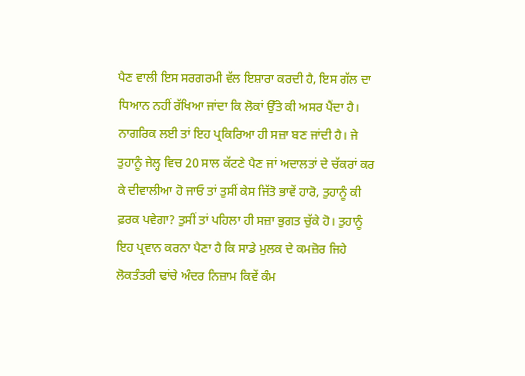ਪੈਣ ਵਾਲੀ ਇਸ ਸਰਗਰਮੀ ਵੱਲ ਇਸ਼ਾਰਾ ਕਰਦੀ ਹੈ, ਇਸ ਗੱਲ ਦਾ ਧਿਆਨ ਨਹੀਂ ਰੱਖਿਆ ਜਾਂਦਾ ਕਿ ਲੋਕਾਂ ਉੱਤੇ ਕੀ ਅਸਰ ਪੈਂਦਾ ਹੈ। ਨਾਗਰਿਕ ਲਈ ਤਾਂ ਇਹ ਪ੍ਰਕਿਰਿਆ ਹੀ ਸਜ਼ਾ ਬਣ ਜਾਂਦੀ ਹੈ। ਜੇ ਤੁਹਾਨੂੰ ਜੇਲ੍ਹ ਵਿਚ 20 ਸਾਲ ਕੱਟਣੇ ਪੈਣ ਜਾਂ ਅਦਾਲਤਾਂ ਦੇ ਚੱਕਰਾਂ ਕਰ ਕੇ ਦੀਵਾਲੀਆ ਹੋ ਜਾਓ ਤਾਂ ਤੁਸੀਂ ਕੇਸ ਜਿੱਤੋ ਭਾਵੇਂ ਹਾਰੋ, ਤੁਹਾਨੂੰ ਕੀ ਫ਼ਰਕ ਪਵੇਗਾ? ਤੁਸੀਂ ਤਾਂ ਪਹਿਲਾ ਹੀ ਸਜ਼ਾ ਭੁਗਤ ਚੁੱਕੇ ਹੋ। ਤੁਹਾਨੂੰ ਇਹ ਪ੍ਰਵਾਨ ਕਰਨਾ ਪੈਣਾ ਹੈ ਕਿ ਸਾਡੇ ਮੁਲਕ ਦੇ ਕਮਜ਼ੋਰ ਜਿਹੇ ਲੋਕਤੰਤਰੀ ਢਾਂਚੇ ਅੰਦਰ ਨਿਜ਼ਾਮ ਕਿਵੇਂ ਕੰਮ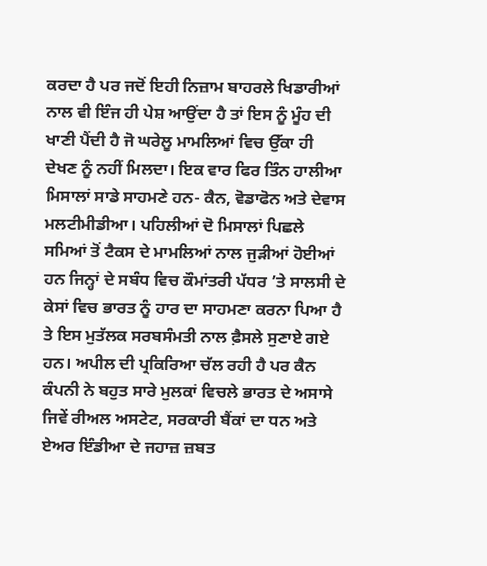ਕਰਦਾ ਹੈ ਪਰ ਜਦੋਂ ਇਹੀ ਨਿਜ਼ਾਮ ਬਾਹਰਲੇ ਖਿਡਾਰੀਆਂ ਨਾਲ ਵੀ ਇੰਜ ਹੀ ਪੇਸ਼ ਆਉਂਦਾ ਹੈ ਤਾਂ ਇਸ ਨੂੰ ਮੂੰਹ ਦੀ ਖਾਣੀ ਪੈਂਦੀ ਹੈ ਜੋ ਘਰੇਲੂ ਮਾਮਲਿਆਂ ਵਿਚ ਉੱਕਾ ਹੀ ਦੇਖਣ ਨੂੰ ਨਹੀਂ ਮਿਲਦਾ। ਇਕ ਵਾਰ ਫਿਰ ਤਿੰਨ ਹਾਲੀਆ ਮਿਸਾਲਾਂ ਸਾਡੇ ਸਾਹਮਣੇ ਹਨ- ਕੈਨ, ਵੋਡਾਫੋਨ ਅਤੇ ਦੇਵਾਸ ਮਲਟੀਮੀਡੀਆ। ਪਹਿਲੀਆਂ ਦੋ ਮਿਸਾਲਾਂ ਪਿਛਲੇ ਸਮਿਆਂ ਤੋਂ ਟੈਕਸ ਦੇ ਮਾਮਲਿਆਂ ਨਾਲ ਜੁੜੀਆਂ ਹੋਈਆਂ ਹਨ ਜਿਨ੍ਹਾਂ ਦੇ ਸਬੰਧ ਵਿਚ ਕੌਮਾਂਤਰੀ ਪੱਧਰ ’ਤੇ ਸਾਲਸੀ ਦੇ ਕੇਸਾਂ ਵਿਚ ਭਾਰਤ ਨੂੰ ਹਾਰ ਦਾ ਸਾਹਮਣਾ ਕਰਨਾ ਪਿਆ ਹੈ ਤੇ ਇਸ ਮੁਤੱਲਕ ਸਰਬਸੰਮਤੀ ਨਾਲ ਫ਼ੈਸਲੇ ਸੁਣਾਏ ਗਏ ਹਨ। ਅਪੀਲ ਦੀ ਪ੍ਰਕਿਰਿਆ ਚੱਲ ਰਹੀ ਹੈ ਪਰ ਕੈਨ ਕੰਪਨੀ ਨੇ ਬਹੁਤ ਸਾਰੇ ਮੁਲਕਾਂ ਵਿਚਲੇ ਭਾਰਤ ਦੇ ਅਸਾਸੇ ਜਿਵੇਂ ਰੀਅਲ ਅਸਟੇਟ, ਸਰਕਾਰੀ ਬੈਂਕਾਂ ਦਾ ਧਨ ਅਤੇ ਏਅਰ ਇੰਡੀਆ ਦੇ ਜਹਾਜ਼ ਜ਼ਬਤ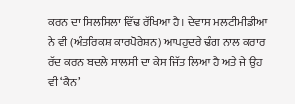ਕਰਨ ਦਾ ਸਿਲਸਿਲਾ ਵਿੱਢ ਰੱਖਿਆ ਹੈ। ਦੇਵਾਸ ਮਲਟੀਮੀਡੀਆ ਨੇ ਵੀ (ਅੰਤਰਿਕਸ਼ ਕਾਰਪੋਰੇਸ਼ਨ) ਆਪਹੁਦਰੇ ਢੰਗ ਨਾਲ ਕਰਾਰ ਰੱਦ ਕਰਨ ਬਦਲੇ ਸਾਲਸੀ ਦਾ ਕੇਸ ਜਿੱਤ ਲਿਆ ਹੈ ਅਤੇ ਜੇ ਉਹ ਵੀ ‘ਕੈਨ’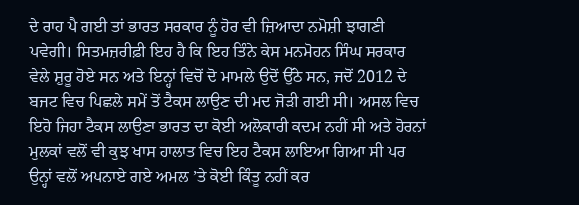ਦੇ ਰਾਹ ਪੈ ਗਈ ਤਾਂ ਭਾਰਤ ਸਰਕਾਰ ਨੂੰ ਹੋਰ ਵੀ ਜ਼ਿਆਦਾ ਨਮੋਸ਼ੀ ਝਾਗਣੀ ਪਵੇਗੀ। ਸਿਤਮਜ਼ਰੀਫ਼ੀ ਇਹ ਹੈ ਕਿ ਇਹ ਤਿੰਨੇ ਕੇਸ ਮਨਮੋਹਨ ਸਿੰਘ ਸਰਕਾਰ ਵੇਲੇ ਸ਼ੁਰੂ ਹੋਏ ਸਨ ਅਤੇ ਇਨ੍ਹਾਂ ਵਿਚੋਂ ਦੋ ਮਾਮਲੇ ਉਦੋਂ ਉੱਠੇ ਸਨ, ਜਦੋਂ 2012 ਦੇ ਬਜਟ ਵਿਚ ਪਿਛਲੇ ਸਮੇਂ ਤੋਂ ਟੈਕਸ ਲਾਉਣ ਦੀ ਮਦ ਜੋੜੀ ਗਈ ਸੀ। ਅਸਲ ਵਿਚ ਇਹੋ ਜਿਹਾ ਟੈਕਸ ਲਾਉਣਾ ਭਾਰਤ ਦਾ ਕੋਈ ਅਲੋਕਾਰੀ ਕਦਮ ਨਹੀਂ ਸੀ ਅਤੇ ਹੋਰਨਾਂ ਮੁਲਕਾਂ ਵਲੋਂ ਵੀ ਕੁਝ ਖਾਸ ਹਾਲਾਤ ਵਿਚ ਇਹ ਟੈਕਸ ਲਾਇਆ ਗਿਆ ਸੀ ਪਰ ਉਨ੍ਹਾਂ ਵਲੋਂ ਅਪਨਾਏ ਗਏ ਅਮਲ ’ਤੇ ਕੋਈ ਕਿੰਤੂ ਨਹੀਂ ਕਰ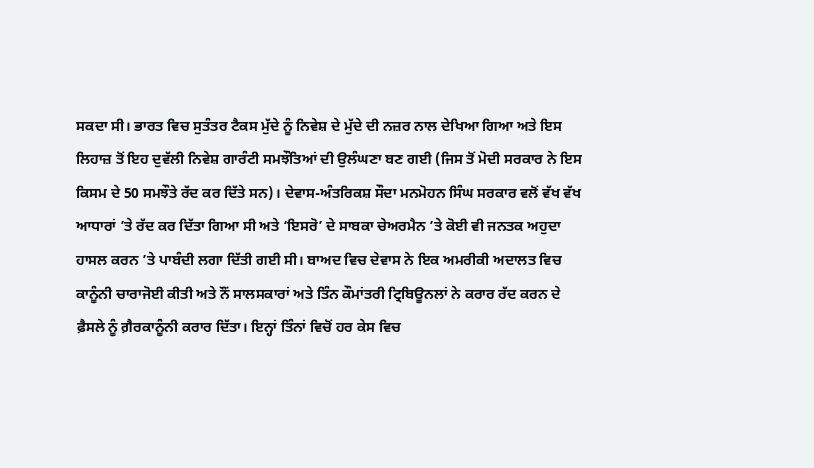ਸਕਦਾ ਸੀ। ਭਾਰਤ ਵਿਚ ਸੁਤੰਤਰ ਟੈਕਸ ਮੁੱਦੇ ਨੂੰ ਨਿਵੇਸ਼ ਦੇ ਮੁੱਦੇ ਦੀ ਨਜ਼ਰ ਨਾਲ ਦੇਖਿਆ ਗਿਆ ਅਤੇ ਇਸ ਲਿਹਾਜ਼ ਤੋਂ ਇਹ ਦੁਵੱਲੀ ਨਿਵੇਸ਼ ਗਾਰੰਟੀ ਸਮਝੌਤਿਆਂ ਦੀ ਉਲੰਘਣਾ ਬਣ ਗਈ (ਜਿਸ ਤੋਂ ਮੋਦੀ ਸਰਕਾਰ ਨੇ ਇਸ ਕਿਸਮ ਦੇ 50 ਸਮਝੌਤੇ ਰੱਦ ਕਰ ਦਿੱਤੇ ਸਨ)। ਦੇਵਾਸ-ਅੰਤਰਿਕਸ਼ ਸੌਦਾ ਮਨਮੋਹਨ ਸਿੰਘ ਸਰਕਾਰ ਵਲੋਂ ਵੱਖ ਵੱਖ ਆਧਾਰਾਂ ’ਤੇ ਰੱਦ ਕਰ ਦਿੱਤਾ ਗਿਆ ਸੀ ਅਤੇ ‘ਇਸਰੋ’ ਦੇ ਸਾਬਕਾ ਚੇਅਰਮੈਨ ’ਤੇ ਕੋਈ ਵੀ ਜਨਤਕ ਅਹੁਦਾ ਹਾਸਲ ਕਰਨ ’ਤੇ ਪਾਬੰਦੀ ਲਗਾ ਦਿੱਤੀ ਗਈ ਸੀ। ਬਾਅਦ ਵਿਚ ਦੇਵਾਸ ਨੇ ਇਕ ਅਮਰੀਕੀ ਅਦਾਲਤ ਵਿਚ ਕਾਨੂੰਨੀ ਚਾਰਾਜੋਈ ਕੀਤੀ ਅਤੇ ਨੌਂ ਸਾਲਸਕਾਰਾਂ ਅਤੇ ਤਿੰਨ ਕੌਮਾਂਤਰੀ ਟ੍ਰਿਬਿਊਨਲਾਂ ਨੇ ਕਰਾਰ ਰੱਦ ਕਰਨ ਦੇ ਫ਼ੈਸਲੇ ਨੂੰ ਗ਼ੈਰਕਾਨੂੰਨੀ ਕਰਾਰ ਦਿੱਤਾ। ਇਨ੍ਹਾਂ ਤਿੰਨਾਂ ਵਿਚੋਂ ਹਰ ਕੇਸ ਵਿਚ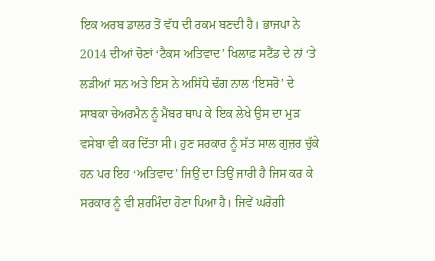ਇਕ ਅਰਬ ਡਾਲਰ ਤੋਂ ਵੱਧ ਦੀ ਰਕਮ ਬਣਦੀ ਹੈ। ਭਾਜਪਾ ਨੇ 2014 ਦੀਆਂ ਚੋਣਾਂ ‘ਟੈਕਸ ਅਤਿਵਾਦ’ ਖਿਲਾਫ਼ ਸਟੈਂਡ ਦੇ ਨਾਂ ‘ਤੇ ਲੜੀਆਂ ਸਨ ਅਤੇ ਇਸ ਨੇ ਅਸਿੱਧੇ ਢੰਗ ਨਾਲ ‘ਇਸਰੋ’ ਦੇ ਸਾਬਕਾ ਚੇਅਰਮੈਨ ਨੂੰ ਮੈਂਬਰ ਥਾਪ ਕੇ ਇਕ ਲੇਖੇ ਉਸ ਦਾ ਮੁੜ ਵਸੇਬਾ ਵੀ ਕਰ ਦਿੱਤਾ ਸੀ। ਹੁਣ ਸਰਕਾਰ ਨੂੰ ਸੱਤ ਸਾਲ ਗੁਜ਼ਰ ਚੁੱਕੇ ਹਨ ਪਰ ਇਹ ‘ਅਤਿਵਾਦ’ ਜਿਉਂ ਦਾ ਤਿਉਂ ਜਾਰੀ ਹੈ ਜਿਸ ਕਰ ਕੇ ਸਰਕਾਰ ਨੂੰ ਵੀ ਸ਼ਰਮਿੰਦਾ ਹੋਣਾ ਪਿਆ ਹੈ। ਜਿਵੇਂ ਘਰੋਗੀ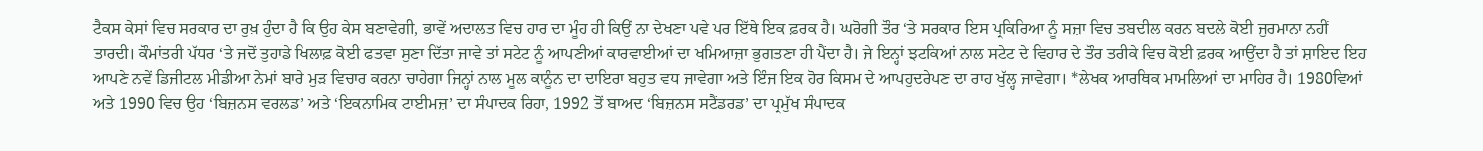ਟੈਕਸ ਕੇਸਾਂ ਵਿਚ ਸਰਕਾਰ ਦਾ ਰੁਖ਼ ਹੁੰਦਾ ਹੈ ਕਿ ਉਹ ਕੇਸ ਬਣਾਵੇਗੀ, ਭਾਵੇਂ ਅਦਾਲਤ ਵਿਚ ਹਾਰ ਦਾ ਮੂੰਹ ਹੀ ਕਿਉਂ ਨਾ ਦੇਖਣਾ ਪਵੇ ਪਰ ਇੱਥੇ ਇਕ ਫ਼ਰਕ ਹੈ। ਘਰੋਗੀ ਤੌਰ ‘ਤੇ ਸਰਕਾਰ ਇਸ ਪ੍ਰਕਿਰਿਆ ਨੂੰ ਸਜ਼ਾ ਵਿਚ ਤਬਦੀਲ ਕਰਨ ਬਦਲੇ ਕੋਈ ਜੁਰਮਾਨਾ ਨਹੀਂ ਤਾਰਦੀ। ਕੌਮਾਂਤਰੀ ਪੱਧਰ ‘ਤੇ ਜਦੋਂ ਤੁਹਾਡੇ ਖਿਲਾਫ਼ ਕੋਈ ਫਤਵਾ ਸੁਣਾ ਦਿੱਤਾ ਜਾਵੇ ਤਾਂ ਸਟੇਟ ਨੂੰ ਆਪਣੀਆਂ ਕਾਰਵਾਈਆਂ ਦਾ ਖਮਿਆਜ਼ਾ ਭੁਗਤਣਾ ਹੀ ਪੈਂਦਾ ਹੈ। ਜੇ ਇਨ੍ਹਾਂ ਝਟਕਿਆਂ ਨਾਲ ਸਟੇਟ ਦੇ ਵਿਹਾਰ ਦੇ ਤੌਰ ਤਰੀਕੇ ਵਿਚ ਕੋਈ ਫ਼ਰਕ ਆਉਂਦਾ ਹੈ ਤਾਂ ਸ਼ਾਇਦ ਇਹ ਆਪਣੇ ਨਵੇਂ ਡਿਜੀਟਲ ਮੀਡੀਆ ਨੇਮਾਂ ਬਾਰੇ ਮੁੜ ਵਿਚਾਰ ਕਰਨਾ ਚਾਹੇਗਾ ਜਿਨ੍ਹਾਂ ਨਾਲ ਮੂਲ ਕਾਨੂੰਨ ਦਾ ਦਾਇਰਾ ਬਹੁਤ ਵਧ ਜਾਵੇਗਾ ਅਤੇ ਇੰਜ ਇਕ ਹੋਰ ਕਿਸਮ ਦੇ ਆਪਹੁਦਰੇਪਣ ਦਾ ਰਾਹ ਖੁੱਲ੍ਹ ਜਾਵੇਗਾ। *ਲੇਖਕ ਆਰਥਿਕ ਮਾਮਲਿਆਂ ਦਾ ਮਾਹਿਰ ਹੈ। 1980ਵਿਆਂ ਅਤੇ 1990 ਵਿਚ ਉਹ ‘ਬਿਜ਼ਨਸ ਵਰਲਡ’ ਅਤੇ ‘ਇਕਨਾਮਿਕ ਟਾਈਮਜ਼’ ਦਾ ਸੰਪਾਦਕ ਰਿਹਾ, 1992 ਤੋਂ ਬਾਅਦ ‘ਬਿਜ਼ਨਸ ਸਟੈਂਡਰਡ’ ਦਾ ਪ੍ਰਮੁੱਖ ਸੰਪਾਦਕ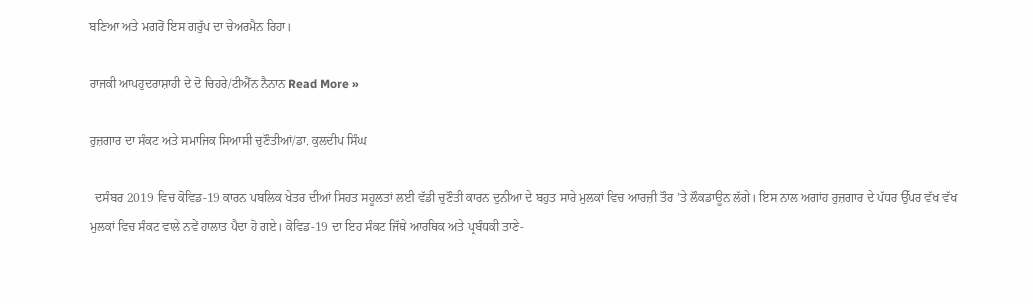ਬਣਿਆ ਅਤੇ ਮਗਰੋਂ ਇਸ ਗਰੁੱਪ ਦਾ ਚੇਅਰਮੈਨ ਰਿਹਾ।

ਰਾਜਕੀ ਆਪਹੁਦਰਾਸ਼ਾਹੀ ਦੇ ਦੋ ਚਿਹਰੇ/ਟੀਐੱਨ ਨੈਨਾਨ Read More »

ਰੁਜ਼ਗਾਰ ਦਾ ਸੰਕਟ ਅਤੇ ਸਮਾਜਿਕ ਸਿਆਸੀ ਚੁਣੌਤੀਆਂ/ਡਾ. ਕੁਲਦੀਪ ਸਿੰਘ

  ਦਸੰਬਰ 2019 ਵਿਚ ਕੋਵਿਡ-19 ਕਾਰਨ ਪਬਲਿਕ ਖੇਤਰ ਦੀਆਂ ਸਿਹਤ ਸਹੂਲਤਾਂ ਲਈ ਵੱਡੀ ਚੁਣੌਤੀ ਕਾਰਨ ਦੁਨੀਆ ਦੇ ਬਹੁਤ ਸਾਰੇ ਮੁਲਕਾਂ ਵਿਚ ਆਰਜ਼ੀ ਤੌਰ ’ਤੇ ਲੌਕਡਾਊਨ ਲੱਗੇ। ਇਸ ਨਾਲ ਅਗਾਂਹ ਰੁਜ਼ਗਾਰ ਦੇ ਪੱਧਰ ਉੱਪਰ ਵੱਖ ਵੱਖ ਮੁਲਕਾਂ ਵਿਚ ਸੰਕਟ ਵਾਲੇ ਨਵੇਂ ਹਾਲਾਤ ਪੈਦਾ ਹੋ ਗਏ। ਕੋਵਿਡ-19 ਦਾ ਇਹ ਸੰਕਟ ਜਿੱਥੇ ਆਰਥਿਕ ਅਤੇ ਪ੍ਰਬੰਧਕੀ ਤਾਣੇ-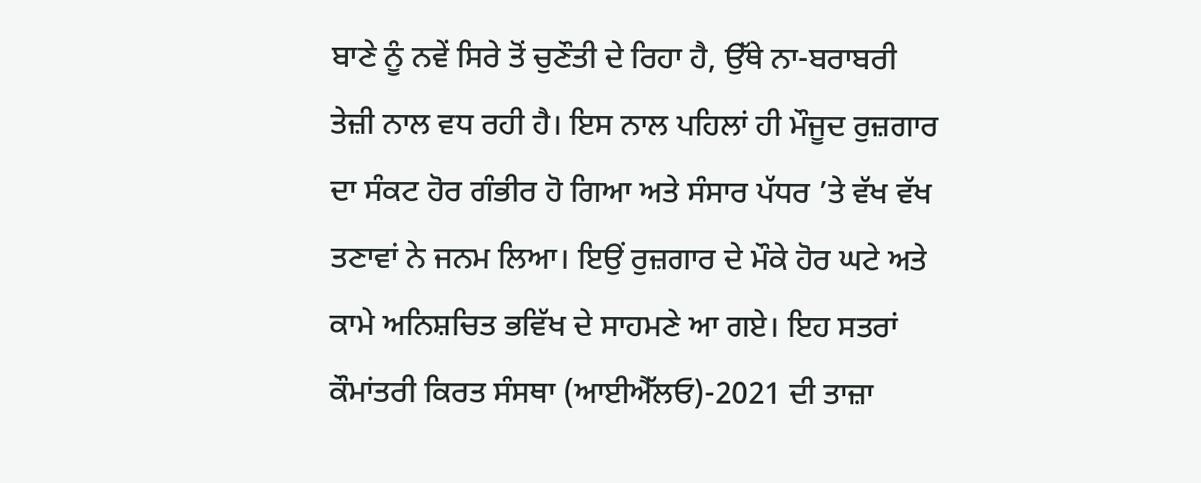ਬਾਣੇ ਨੂੰ ਨਵੇਂ ਸਿਰੇ ਤੋਂ ਚੁਣੌਤੀ ਦੇ ਰਿਹਾ ਹੈ, ਉੱਥੇ ਨਾ-ਬਰਾਬਰੀ ਤੇਜ਼ੀ ਨਾਲ ਵਧ ਰਹੀ ਹੈ। ਇਸ ਨਾਲ ਪਹਿਲਾਂ ਹੀ ਮੌਜੂਦ ਰੁਜ਼ਗਾਰ ਦਾ ਸੰਕਟ ਹੋਰ ਗੰਭੀਰ ਹੋ ਗਿਆ ਅਤੇ ਸੰਸਾਰ ਪੱਧਰ ’ਤੇ ਵੱਖ ਵੱਖ ਤਣਾਵਾਂ ਨੇ ਜਨਮ ਲਿਆ। ਇਉਂ ਰੁਜ਼ਗਾਰ ਦੇ ਮੌਕੇ ਹੋਰ ਘਟੇ ਅਤੇ ਕਾਮੇ ਅਨਿਸ਼ਚਿਤ ਭਵਿੱਖ ਦੇ ਸਾਹਮਣੇ ਆ ਗਏ। ਇਹ ਸਤਰਾਂ ਕੌਮਾਂਤਰੀ ਕਿਰਤ ਸੰਸਥਾ (ਆਈਐੱਲਓ)-2021 ਦੀ ਤਾਜ਼ਾ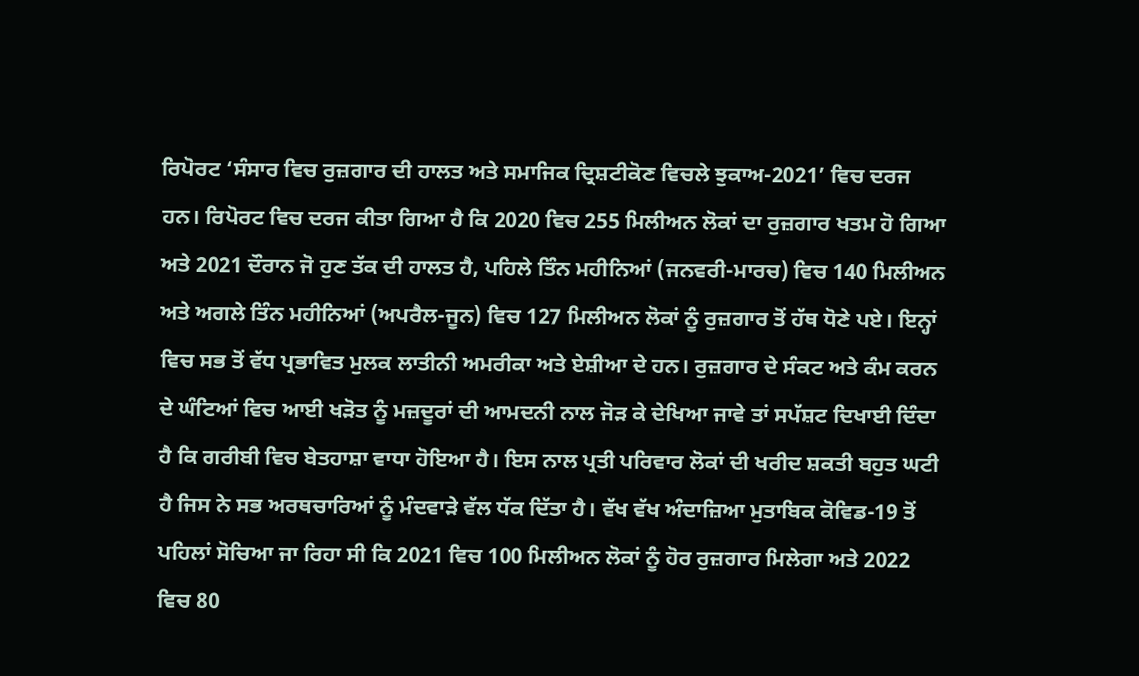ਰਿਪੋਰਟ ‘ਸੰਸਾਰ ਵਿਚ ਰੁਜ਼ਗਾਰ ਦੀ ਹਾਲਤ ਅਤੇ ਸਮਾਜਿਕ ਦ੍ਰਿਸ਼ਟੀਕੋਣ ਵਿਚਲੇ ਝੁਕਾਅ-2021’ ਵਿਚ ਦਰਜ ਹਨ। ਰਿਪੋਰਟ ਵਿਚ ਦਰਜ ਕੀਤਾ ਗਿਆ ਹੈ ਕਿ 2020 ਵਿਚ 255 ਮਿਲੀਅਨ ਲੋਕਾਂ ਦਾ ਰੁਜ਼ਗਾਰ ਖਤਮ ਹੋ ਗਿਆ ਅਤੇ 2021 ਦੌਰਾਨ ਜੋ ਹੁਣ ਤੱਕ ਦੀ ਹਾਲਤ ਹੈ, ਪਹਿਲੇ ਤਿੰਨ ਮਹੀਨਿਆਂ (ਜਨਵਰੀ-ਮਾਰਚ) ਵਿਚ 140 ਮਿਲੀਅਨ ਅਤੇ ਅਗਲੇ ਤਿੰਨ ਮਹੀਨਿਆਂ (ਅਪਰੈਲ-ਜੂਨ) ਵਿਚ 127 ਮਿਲੀਅਨ ਲੋਕਾਂ ਨੂੰ ਰੁਜ਼ਗਾਰ ਤੋਂ ਹੱਥ ਧੋਣੇ ਪਏ। ਇਨ੍ਹਾਂ ਵਿਚ ਸਭ ਤੋਂ ਵੱਧ ਪ੍ਰਭਾਵਿਤ ਮੁਲਕ ਲਾਤੀਨੀ ਅਮਰੀਕਾ ਅਤੇ ਏਸ਼ੀਆ ਦੇ ਹਨ। ਰੁਜ਼ਗਾਰ ਦੇ ਸੰਕਟ ਅਤੇ ਕੰਮ ਕਰਨ ਦੇ ਘੰਟਿਆਂ ਵਿਚ ਆਈ ਖੜੋਤ ਨੂੰ ਮਜ਼ਦੂਰਾਂ ਦੀ ਆਮਦਨੀ ਨਾਲ ਜੋੜ ਕੇ ਦੇਖਿਆ ਜਾਵੇ ਤਾਂ ਸਪੱਸ਼ਟ ਦਿਖਾਈ ਦਿੰਦਾ ਹੈ ਕਿ ਗਰੀਬੀ ਵਿਚ ਬੇਤਹਾਸ਼ਾ ਵਾਧਾ ਹੋਇਆ ਹੈ। ਇਸ ਨਾਲ ਪ੍ਰਤੀ ਪਰਿਵਾਰ ਲੋਕਾਂ ਦੀ ਖਰੀਦ ਸ਼ਕਤੀ ਬਹੁਤ ਘਟੀ ਹੈ ਜਿਸ ਨੇ ਸਭ ਅਰਥਚਾਰਿਆਂ ਨੂੰ ਮੰਦਵਾੜੇ ਵੱਲ ਧੱਕ ਦਿੱਤਾ ਹੈ। ਵੱਖ ਵੱਖ ਅੰਦਾਜ਼ਿਆ ਮੁਤਾਬਿਕ ਕੋਵਿਡ-19 ਤੋਂ ਪਹਿਲਾਂ ਸੋਚਿਆ ਜਾ ਰਿਹਾ ਸੀ ਕਿ 2021 ਵਿਚ 100 ਮਿਲੀਅਨ ਲੋਕਾਂ ਨੂੰ ਹੋਰ ਰੁਜ਼ਗਾਰ ਮਿਲੇਗਾ ਅਤੇ 2022 ਵਿਚ 80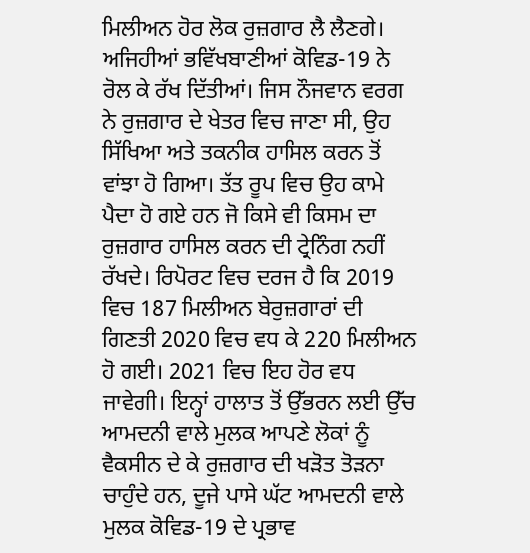ਮਿਲੀਅਨ ਹੋਰ ਲੋਕ ਰੁਜ਼ਗਾਰ ਲੈ ਲੈਣਗੇ। ਅਜਿਹੀਆਂ ਭਵਿੱਖਬਾਣੀਆਂ ਕੋਵਿਡ-19 ਨੇ ਰੋਲ ਕੇ ਰੱਖ ਦਿੱਤੀਆਂ। ਜਿਸ ਨੌਜਵਾਨ ਵਰਗ ਨੇ ਰੁਜ਼ਗਾਰ ਦੇ ਖੇਤਰ ਵਿਚ ਜਾਣਾ ਸੀ, ਉਹ ਸਿੱਖਿਆ ਅਤੇ ਤਕਨੀਕ ਹਾਸਿਲ ਕਰਨ ਤੋਂ ਵਾਂਝਾ ਹੋ ਗਿਆ। ਤੱਤ ਰੂਪ ਵਿਚ ਉਹ ਕਾਮੇ ਪੈਦਾ ਹੋ ਗਏ ਹਨ ਜੋ ਕਿਸੇ ਵੀ ਕਿਸਮ ਦਾ ਰੁਜ਼ਗਾਰ ਹਾਸਿਲ ਕਰਨ ਦੀ ਟ੍ਰੇਨਿੰਗ ਨਹੀਂ ਰੱਖਦੇ। ਰਿਪੋਰਟ ਵਿਚ ਦਰਜ ਹੈ ਕਿ 2019 ਵਿਚ 187 ਮਿਲੀਅਨ ਬੇਰੁਜ਼ਗਾਰਾਂ ਦੀ ਗਿਣਤੀ 2020 ਵਿਚ ਵਧ ਕੇ 220 ਮਿਲੀਅਨ ਹੋ ਗਈ। 2021 ਵਿਚ ਇਹ ਹੋਰ ਵਧ ਜਾਵੇਗੀ। ਇਨ੍ਹਾਂ ਹਾਲਾਤ ਤੋਂ ਉੱਭਰਨ ਲਈ ਉੱਚ ਆਮਦਨੀ ਵਾਲੇ ਮੁਲਕ ਆਪਣੇ ਲੋਕਾਂ ਨੂੰ ਵੈਕਸੀਨ ਦੇ ਕੇ ਰੁਜ਼ਗਾਰ ਦੀ ਖੜੋਤ ਤੋੜਨਾ ਚਾਹੁੰਦੇ ਹਨ, ਦੂਜੇ ਪਾਸੇ ਘੱਟ ਆਮਦਨੀ ਵਾਲੇ ਮੁਲਕ ਕੋਵਿਡ-19 ਦੇ ਪ੍ਰਭਾਵ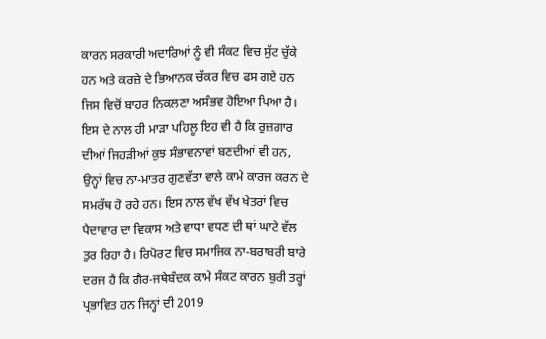ਕਾਰਨ ਸਰਕਾਰੀ ਅਦਾਰਿਆਂ ਨੂੰ ਵੀ ਸੰਕਟ ਵਿਚ ਸੁੱਟ ਚੁੱਕੇ ਹਨ ਅਤੇ ਕਰਜ਼ੇ ਦੇ ਭਿਆਨਕ ਚੱਕਰ ਵਿਚ ਫਸ ਗਏ ਹਨ ਜਿਸ ਵਿਚੋਂ ਬਾਹਰ ਨਿਕਲਣਾ ਅਸੰਭਵ ਹੋਇਆ ਪਿਆ ਹੈ। ਇਸ ਦੇ ਨਾਲ ਹੀ ਮਾੜਾ ਪਹਿਲੂ ਇਹ ਵੀ ਹੈ ਕਿ ਰੁਜ਼ਗਾਰ ਦੀਆਂ ਜਿਹੜੀਆਂ ਕੁਝ ਸੰਭਾਵਨਾਵਾਂ ਬਣਦੀਆਂ ਵੀ ਹਨ, ਉਨ੍ਹਾਂ ਵਿਚ ਨਾ-ਮਾਤਰ ਗੁਣਵੱਤਾ ਵਾਲੇ ਕਾਮੇ ਕਾਰਜ ਕਰਨ ਦੇ ਸਮਰੱਥ ਹੋ ਰਹੇ ਹਨ। ਇਸ ਨਾਲ ਵੱਖ ਵੱਖ ਖੇਤਰਾਂ ਵਿਚ ਪੈਦਾਵਾਰ ਦਾ ਵਿਕਾਸ ਅਤੇ ਵਾਧਾ ਵਧਣ ਦੀ ਥਾਂ ਘਾਟੇ ਵੱਲ ਤੁਰ ਰਿਹਾ ਹੈ। ਰਿਪੋਰਟ ਵਿਚ ਸਮਾਜਿਕ ਨਾ-ਬਰਾਬਰੀ ਬਾਰੇ ਦਰਜ ਹੈ ਕਿ ਗੈਰ-ਜਥੇਬੰਦਕ ਕਾਮੇ ਸੰਕਟ ਕਾਰਨ ਬੁਰੀ ਤਰ੍ਹਾਂ ਪ੍ਰਭਾਵਿਤ ਹਨ ਜਿਨ੍ਹਾਂ ਦੀ 2019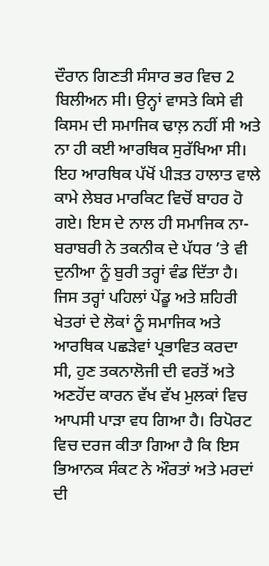ਦੌਰਾਨ ਗਿਣਤੀ ਸੰਸਾਰ ਭਰ ਵਿਚ 2 ਬਿਲੀਅਨ ਸੀ। ਉਨ੍ਹਾਂ ਵਾਸਤੇ ਕਿਸੇ ਵੀ ਕਿਸਮ ਦੀ ਸਮਾਜਿਕ ਢਾਲ਼ ਨਹੀਂ ਸੀ ਅਤੇ ਨਾ ਹੀ ਕਈ ਆਰਥਿਕ ਸੁਰੱਖਿਆ ਸੀ। ਇਹ ਆਰਥਿਕ ਪੱਖੋਂ ਪੀੜਤ ਹਾਲਾਤ ਵਾਲੇ ਕਾਮੇ ਲੇਬਰ ਮਾਰਕਿਟ ਵਿਚੋਂ ਬਾਹਰ ਹੋ ਗਏ। ਇਸ ਦੇ ਨਾਲ ਹੀ ਸਮਾਜਿਕ ਨਾ-ਬਰਾਬਰੀ ਨੇ ਤਕਨੀਕ ਦੇ ਪੱਧਰ ’ਤੇ ਵੀ ਦੁਨੀਆ ਨੂੰ ਬੁਰੀ ਤਰ੍ਹਾਂ ਵੰਡ ਦਿੱਤਾ ਹੈ। ਜਿਸ ਤਰ੍ਹਾਂ ਪਹਿਲਾਂ ਪੇਂਡੂ ਅਤੇ ਸ਼ਹਿਰੀ ਖੇਤਰਾਂ ਦੇ ਲੋਕਾਂ ਨੂੰ ਸਮਾਜਿਕ ਅਤੇ ਆਰਥਿਕ ਪਛੜੇਵਾਂ ਪ੍ਰਭਾਵਿਤ ਕਰਦਾ ਸੀ, ਹੁਣ ਤਕਨਾਲੋਜੀ ਦੀ ਵਰਤੋਂ ਅਤੇ ਅਣਹੋਂਦ ਕਾਰਨ ਵੱਖ ਵੱਖ ਮੁਲਕਾਂ ਵਿਚ ਆਪਸੀ ਪਾੜਾ ਵਧ ਗਿਆ ਹੈ। ਰਿਪੋਰਟ ਵਿਚ ਦਰਜ ਕੀਤਾ ਗਿਆ ਹੈ ਕਿ ਇਸ ਭਿਆਨਕ ਸੰਕਟ ਨੇ ਔਰਤਾਂ ਅਤੇ ਮਰਦਾਂ ਦੀ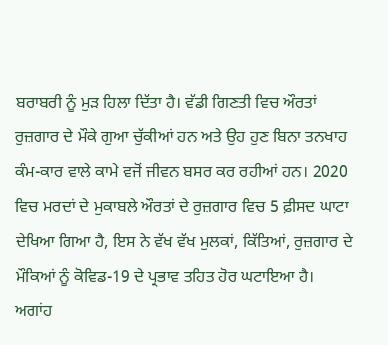ਬਰਾਬਰੀ ਨੂੰ ਮੁੜ ਹਿਲਾ ਦਿੱਤਾ ਹੈ। ਵੱਡੀ ਗਿਣਤੀ ਵਿਚ ਔਰਤਾਂ ਰੁਜ਼ਗਾਰ ਦੇ ਮੌਕੇ ਗੁਆ ਚੁੱਕੀਆਂ ਹਨ ਅਤੇ ਉਹ ਹੁਣ ਬਿਨਾ ਤਨਖਾਹ ਕੰਮ-ਕਾਰ ਵਾਲੇ ਕਾਮੇ ਵਜੋਂ ਜੀਵਨ ਬਸਰ ਕਰ ਰਹੀਆਂ ਹਨ। 2020 ਵਿਚ ਮਰਦਾਂ ਦੇ ਮੁਕਾਬਲੇ ਔਰਤਾਂ ਦੇ ਰੁਜ਼ਗਾਰ ਵਿਚ 5 ਫ਼ੀਸਦ ਘਾਟਾ ਦੇਖਿਆ ਗਿਆ ਹੈ, ਇਸ ਨੇ ਵੱਖ ਵੱਖ ਮੁਲਕਾਂ, ਕਿੱਤਿਆਂ, ਰੁਜ਼ਗਾਰ ਦੇ ਮੌਕਿਆਂ ਨੂੰ ਕੋਵਿਡ-19 ਦੇ ਪ੍ਰਭਾਵ ਤਹਿਤ ਹੋਰ ਘਟਾਇਆ ਹੈ। ਅਗਾਂਹ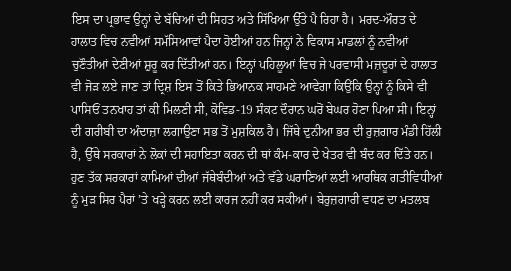ਇਸ ਦਾ ਪ੍ਰਭਾਵ ਉਨ੍ਹਾਂ ਦੇ ਬੱਚਿਆਂ ਦੀ ਸਿਹਤ ਅਤੇ ਸਿੱਖਿਆ ਉੱਤੇ ਪੈ ਰਿਹਾ ਹੈ। ਮਰਦ-ਔਰਤ ਦੇ ਹਾਲਾਤ ਵਿਚ ਨਵੀਆਂ ਸਮੱਸਿਆਵਾਂ ਪੈਦਾ ਹੋਈਆਂ ਹਨ ਜਿਨ੍ਹਾਂ ਨੇ ਵਿਕਾਸ ਮਾਡਲਾਂ ਨੂੰ ਨਵੀਆਂ ਚੁਣੌਤੀਆਂ ਦੇਣੀਆਂ ਸ਼ੁਰੂ ਕਰ ਦਿੱਤੀਆਂ ਹਨ। ਇਨ੍ਹਾਂ ਪਹਿਲੂਆਂ ਵਿਚ ਜੇ ਪਰਵਾਸੀ ਮਜ਼ਦੂਰਾਂ ਦੇ ਹਾਲਾਤ ਵੀ ਜੋੜ ਲਏ ਜਾਣ ਤਾਂ ਦ੍ਰਿਸ਼ ਇਸ ਤੋਂ ਕਿਤੇ ਭਿਆਨਕ ਸਾਹਮਣੇ ਆਵੇਗਾ ਕਿਉਂਕਿ ਉਨ੍ਹਾਂ ਨੂੰ ਕਿਸੇ ਵੀ ਪਾਸਿਓਂ ਤਨਖਾਹ ਤਾਂ ਕੀ ਮਿਲਣੀ ਸੀ, ਕੋਵਿਡ-19 ਸੰਕਟ ਦੌਰਾਨ ਘਰੋਂ ਬੇਘਰ ਹੋਣਾ ਪਿਆ ਸੀ। ਇਨ੍ਹਾਂ ਦੀ ਗਰੀਬੀ ਦਾ ਅੰਦਾਜ਼ਾ ਲਗਾਉਣਾ ਸਭ ਤੋਂ ਮੁਸ਼ਕਿਲ ਹੈ। ਜਿੱਥੇ ਦੁਨੀਆ ਭਰ ਦੀ ਰੁਜ਼ਗਾਰ ਮੰਡੀ ਹਿੱਲੀ ਹੈ, ਉੱਥੇ ਸਰਕਾਰਾਂ ਨੇ ਲੋਕਾਂ ਦੀ ਸਹਾਇਤਾ ਕਰਨ ਦੀ ਥਾਂ ਕੰਮ-ਕਾਰ ਦੇ ਖੇਤਰ ਵੀ ਬੰਦ ਕਰ ਦਿੱਤੇ ਹਨ। ਹੁਣ ਤੱਕ ਸਰਕਾਰਾਂ ਕਾਮਿਆਂ ਦੀਆਂ ਜੱਥੇਬੰਦੀਆਂ ਅਤੇ ਵੱਡੇ ਘਰਾਣਿਆਂ ਲਈ ਆਰਥਿਕ ਗਤੀਵਿਧੀਆਂ ਨੂੰ ਮੁੜ ਸਿਰ ਪੈਰਾਂ ’ਤੇ ਖੜ੍ਹੇ ਕਰਨ ਲਈ ਕਾਰਜ ਨਹੀਂ ਕਰ ਸਕੀਆਂ। ਬੇਰੁਜ਼ਗਾਰੀ ਵਧਣ ਦਾ ਮਤਲਬ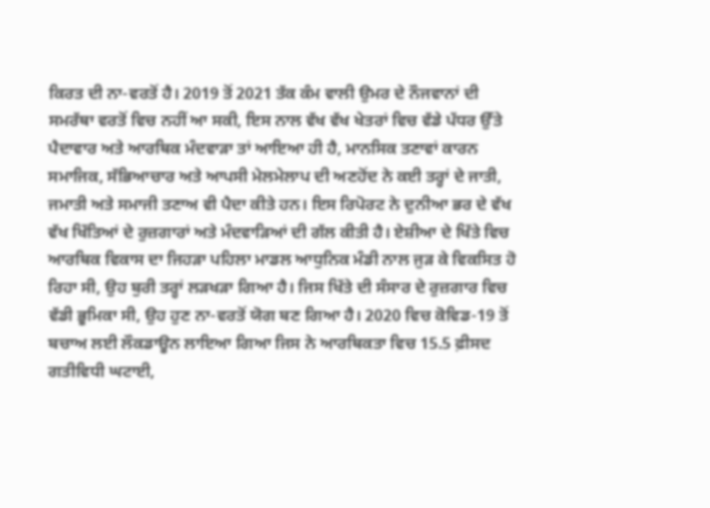ਕਿਰਤ ਦੀ ਨਾ-ਵਰਤੋਂ ਹੈ। 2019 ਤੋਂ 2021 ਤੱਕ ਕੰਮ ਵਾਲੀ ਉਮਰ ਦੇ ਨੌਜਵਾਨਾਂ ਦੀ ਸਮਰੱਥਾ ਵਰਤੋਂ ਵਿਚ ਨਹੀਂ ਆ ਸਕੀ, ਇਸ ਨਾਲ ਵੱਖ ਵੱਖ ਖੇਤਰਾਂ ਵਿਚ ਵੱਡੇ ਪੱਧਰ ਉੱਤੇ ਪੈਦਾਵਾਰ ਅਤੇ ਆਰਥਿਕ ਮੰਦਵਾੜਾ ਤਾਂ ਆਇਆ ਹੀ ਹੈ, ਮਾਨਸਿਕ ਤਣਾਵਾਂ ਕਾਰਨ ਸਮਾਜਿਕ, ਸੱਭਿਆਚਾਰ ਅਤੇ ਆਪਸੀ ਮੇਲਮੇਲਾਪ ਦੀ ਅਣਹੋਂਦ ਨੇ ਕਈ ਤਰ੍ਹਾਂ ਦੇ ਜਾਤੀ, ਜਮਾਤੀ ਅਤੇ ਸਮਾਜੀ ਤਣਾਅ ਵੀ ਪੈਦਾ ਕੀਤੇ ਹਨ। ਇਸ ਰਿਪੋਰਟ ਨੇ ਦੁਨੀਆ ਭਰ ਦੇ ਵੱਖ ਵੱਖ ਖਿੱਤਿਆਂ ਦੇ ਰੁਜ਼ਗਾਰਾਂ ਅਤੇ ਮੰਦਵਾੜਿਆਂ ਦੀ ਗੱਲ ਕੀਤੀ ਹੈ। ਏਸ਼ੀਆ ਦੇ ਖਿੱਤੇ ਵਿਚ ਆਰਥਿਕ ਵਿਕਾਸ ਦਾ ਜਿਹੜਾ ਪਹਿਲਾ ਮਾਡਲ ਆਧੁਨਿਕ ਮੰਡੀ ਨਾਲ ਜੁੜ ਕੇ ਵਿਕਸਿਤ ਹੋ ਰਿਹਾ ਸੀ, ਉਹ ਬੁਰੀ ਤਰ੍ਹਾਂ ਲੜਖੜਾ ਗਿਆ ਹੈ। ਜਿਸ ਖਿੱਤੇ ਦੀ ਸੰਸਾਰ ਦੇ ਰੁਜ਼ਗਾਰ ਵਿਚ ਵੱਡੀ ਭੂਮਿਕਾ ਸੀ, ਉਹ ਹੁਣ ਨਾ-ਵਰਤੋਂ ਯੋਗ ਬਣ ਗਿਆ ਹੈ। 2020 ਵਿਚ ਕੋਵਿਡ-19 ਤੋਂ ਬਚਾਅ ਲਈ ਲੌਕਡਾਊਨ ਲਾਇਆ ਗਿਆ ਜਿਸ ਨੇ ਆਰਥਿਕਤਾ ਵਿਚ 15.5 ਫ਼ੀਸਦ ਗਤੀਵਿਧੀ ਘਟਾਈ,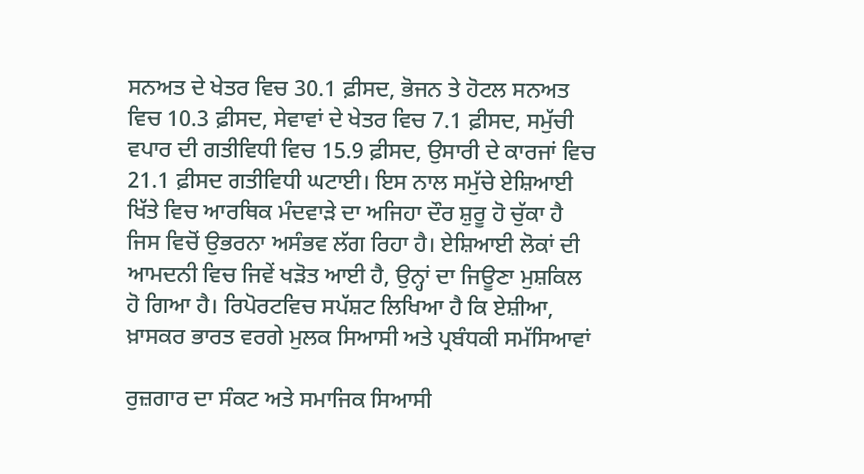ਸਨਅਤ ਦੇ ਖੇਤਰ ਵਿਚ 30.1 ਫ਼ੀਸਦ, ਭੋਜਨ ਤੇ ਹੋਟਲ ਸਨਅਤ ਵਿਚ 10.3 ਫ਼ੀਸਦ, ਸੇਵਾਵਾਂ ਦੇ ਖੇਤਰ ਵਿਚ 7.1 ਫ਼ੀਸਦ, ਸਮੁੱਚੀ ਵਪਾਰ ਦੀ ਗਤੀਵਿਧੀ ਵਿਚ 15.9 ਫ਼ੀਸਦ, ਉਸਾਰੀ ਦੇ ਕਾਰਜਾਂ ਵਿਚ 21.1 ਫ਼ੀਸਦ ਗਤੀਵਿਧੀ ਘਟਾਈ। ਇਸ ਨਾਲ ਸਮੁੱਚੇ ਏਸ਼ਿਆਈ ਖਿੱਤੇ ਵਿਚ ਆਰਥਿਕ ਮੰਦਵਾੜੇ ਦਾ ਅਜਿਹਾ ਦੌਰ ਸ਼ੁਰੂ ਹੋ ਚੁੱਕਾ ਹੈ ਜਿਸ ਵਿਚੋਂ ਉਭਰਨਾ ਅਸੰਭਵ ਲੱਗ ਰਿਹਾ ਹੈ। ਏਸ਼ਿਆਈ ਲੋਕਾਂ ਦੀ ਆਮਦਨੀ ਵਿਚ ਜਿਵੇਂ ਖੜੋਤ ਆਈ ਹੈ, ਉਨ੍ਹਾਂ ਦਾ ਜਿਊਣਾ ਮੁਸ਼ਕਿਲ ਹੋ ਗਿਆ ਹੈ। ਰਿਪੋਰਟਵਿਚ ਸਪੱਸ਼ਟ ਲਿਖਿਆ ਹੈ ਕਿ ਏਸ਼ੀਆ, ਖ਼ਾਸਕਰ ਭਾਰਤ ਵਰਗੇ ਮੁਲਕ ਸਿਆਸੀ ਅਤੇ ਪ੍ਰਬੰਧਕੀ ਸਮੱਸਿਆਵਾਂ

ਰੁਜ਼ਗਾਰ ਦਾ ਸੰਕਟ ਅਤੇ ਸਮਾਜਿਕ ਸਿਆਸੀ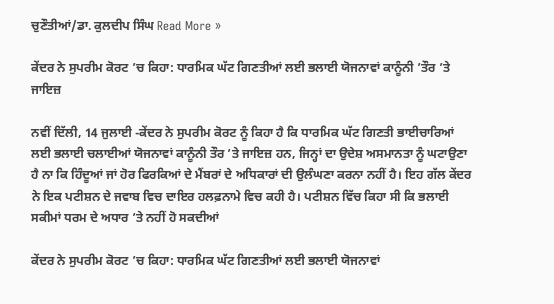ਚੁਣੌਤੀਆਂ/ਡਾ. ਕੁਲਦੀਪ ਸਿੰਘ Read More »

ਕੇਂਦਰ ਨੇ ਸੁਪਰੀਮ ਕੋਰਟ ’ਚ ਕਿਹਾ: ਧਾਰਮਿਕ ਘੱਟ ਗਿਣਤੀਆਂ ਲਈ ਭਲਾਈ ਯੋਜਨਾਵਾਂ ਕਾਨੂੰਨੀ ’ਤੌਰ ’ਤੇ ਜਾਇਜ਼

ਨਵੀਂ ਦਿੱਲੀ, 14 ਜੁਲਾਈ -ਕੇਂਦਰ ਨੇ ਸੁਪਰੀਮ ਕੋਰਟ ਨੂੰ ਕਿਹਾ ਹੈ ਕਿ ਧਾਰਮਿਕ ਘੱਟ ਗਿਣਤੀ ਭਾਈਚਾਰਿਆਂ ਲਈ ਭਲਾਈ ਚਲਾਈਆਂ ਯੋਜਨਾਵਾਂ ਕਾਨੂੰਨੀ ਤੌਰ ’ਤੇ ਜਾਇਜ਼ ਹਨ, ਜਿਨ੍ਹਾਂ ਦਾ ਉਦੇਸ਼ ਅਸਮਾਨਤਾ ਨੂੰ ਘਟਾਉਣਾ ਹੈ ਨਾ ਕਿ ਹਿੰਦੂਆਂ ਜਾਂ ਹੋਰ ਫਿਰਕਿਆਂ ਦੇ ਮੈਂਬਰਾਂ ਦੇ ਅਧਿਕਾਰਾਂ ਦੀ ਉਲੰਘਣਾ ਕਰਨਾ ਨਹੀਂ ਹੈ। ਇਹ ਗੱਲ ਕੇਂਦਰ ਨੇ ਇਕ ਪਟੀਸ਼ਨ ਦੇ ਜਵਾਬ ਵਿਚ ਦਾਇਰ ਹਲਫ਼ਨਾਮੇ ਵਿਚ ਕਹੀ ਹੈ। ਪਟੀਸ਼ਨ ਵਿੱਚ ਕਿਹਾ ਸੀ ਕਿ ਭਲਾਈ ਸਕੀਮਾਂ ਧਰਮ ਦੇ ਅਧਾਰ ’ਤੇ ਨਹੀਂ ਹੋ ਸਕਦੀਆਂ

ਕੇਂਦਰ ਨੇ ਸੁਪਰੀਮ ਕੋਰਟ ’ਚ ਕਿਹਾ: ਧਾਰਮਿਕ ਘੱਟ ਗਿਣਤੀਆਂ ਲਈ ਭਲਾਈ ਯੋਜਨਾਵਾਂ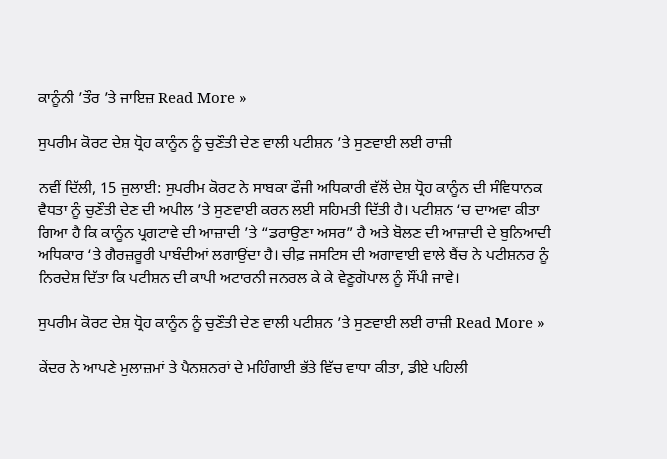ਕਾਨੂੰਨੀ ’ਤੌਰ ’ਤੇ ਜਾਇਜ਼ Read More »

ਸੁਪਰੀਮ ਕੋਰਟ ਦੇਸ਼ ਧ੍ਰੋਹ ਕਾਨੂੰਨ ਨੂੰ ਚੁਣੌਤੀ ਦੇਣ ਵਾਲੀ ਪਟੀਸ਼ਨ ’ਤੇ ਸੁਣਵਾਈ ਲਈ ਰਾਜ਼ੀ

ਨਵੀਂ ਦਿੱਲੀ, 15 ਜੁਲਾਈ: ਸੁਪਰੀਮ ਕੋਰਟ ਨੇ ਸਾਬਕਾ ਫੌਜੀ ਅਧਿਕਾਰੀ ਵੱਲੋਂ ਦੇਸ਼ ਧ੍ਰੋਹ ਕਾਨੂੰਨ ਦੀ ਸੰਵਿਧਾਨਕ ਵੈਧਤਾ ਨੂੰ ਚੁਣੌਤੀ ਦੇਣ ਦੀ ਅਪੀਲ ’ਤੇ ਸੁਣਵਾਈ ਕਰਨ ਲਈ ਸਹਿਮਤੀ ਦਿੱਤੀ ਹੈ। ਪਟੀਸ਼ਨ ‘ਚ ਦਾਅਵਾ ਕੀਤਾ ਗਿਆ ਹੈ ਕਿ ਕਾਨੂੰਨ ਪ੍ਰਗਟਾਵੇ ਦੀ ਆਜ਼ਾਦੀ ’ਤੇ “ਡਰਾਉਣਾ ਅਸਰ” ਹੈ ਅਤੇ ਬੋਲਣ ਦੀ ਆਜ਼ਾਦੀ ਦੇ ਬੁਨਿਆਦੀ ਅਧਿਕਾਰ ‘ਤੇ ਗੈਰਜ਼ਰੂਰੀ ਪਾਬੰਦੀਆਂ ਲਗਾਉਂਦਾ ਹੈ। ਚੀਫ਼ ਜਸਟਿਸ ਦੀ ਅਗਾਵਾਈ ਵਾਲੇ ਬੈਂਚ ਨੇ ਪਟੀਸ਼ਨਰ ਨੂੰ ਨਿਰਦੇਸ਼ ਦਿੱਤਾ ਕਿ ਪਟੀਸ਼ਨ ਦੀ ਕਾਪੀ ਅਟਾਰਨੀ ਜਨਰਲ ਕੇ ਕੇ ਵੇਣੂਗੋਪਾਲ ਨੂੰ ਸੌਂਪੀ ਜਾਵੇ।

ਸੁਪਰੀਮ ਕੋਰਟ ਦੇਸ਼ ਧ੍ਰੋਹ ਕਾਨੂੰਨ ਨੂੰ ਚੁਣੌਤੀ ਦੇਣ ਵਾਲੀ ਪਟੀਸ਼ਨ ’ਤੇ ਸੁਣਵਾਈ ਲਈ ਰਾਜ਼ੀ Read More »

ਕੇਂਦਰ ਨੇ ਆਪਣੇ ਮੁਲਾਜ਼ਮਾਂ ਤੇ ਪੈਨਸ਼ਨਰਾਂ ਦੇ ਮਹਿੰਗਾਈ ਭੱਤੇ ਵਿੱਚ ਵਾਧਾ ਕੀਤਾ, ਡੀਏ ਪਹਿਲੀ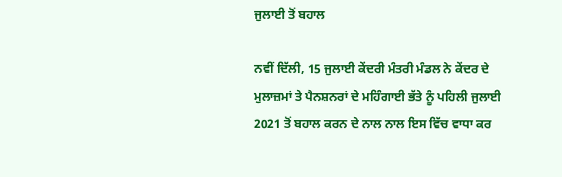ਜੁਲਾਈ ਤੋਂ ਬਹਾਲ

ਨਵੀਂ ਦਿੱਲੀ, 15 ਜੁਲਾਈ ਕੇਂਦਰੀ ਮੰਤਰੀ ਮੰਡਲ ਨੇ ਕੇਂਦਰ ਦੇ ਮੁਲਾਜ਼ਮਾਂ ਤੇ ਪੈਨਸ਼ਨਰਾਂ ਦੇ ਮਹਿੰਗਾਈ ਭੱਤੇ ਨੂੰ ਪਹਿਲੀ ਜੁਲਾਈ 2021 ਤੋਂ ਬਹਾਲ ਕਰਨ ਦੇ ਨਾਲ ਨਾਲ ਇਸ ਵਿੱਚ ਵਾਧਾ ਕਰ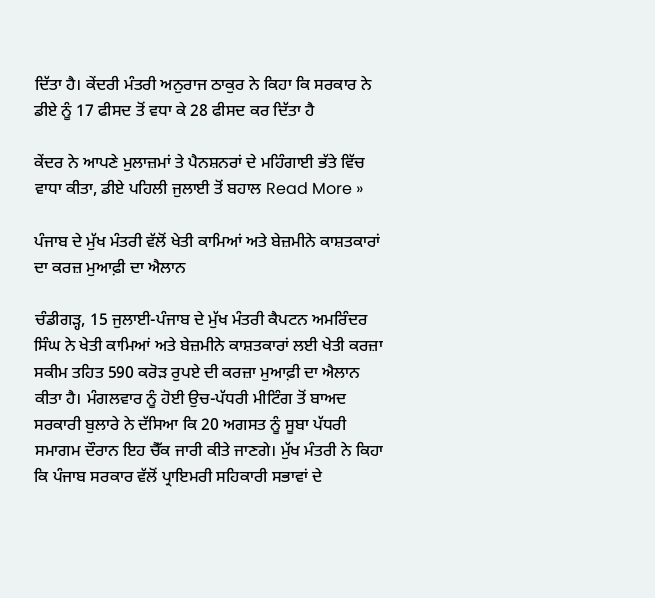ਦਿੱਤਾ ਹੈ। ਕੇਂਦਰੀ ਮੰਤਰੀ ਅਨੁਰਾਜ ਠਾਕੁਰ ਨੇ ਕਿਹਾ ਕਿ ਸਰਕਾਰ ਨੇ ਡੀਏ ਨੂੰ 17 ਫੀਸਦ ਤੋਂ ਵਧਾ ਕੇ 28 ਫੀਸਦ ਕਰ ਦਿੱਤਾ ਹੈ

ਕੇਂਦਰ ਨੇ ਆਪਣੇ ਮੁਲਾਜ਼ਮਾਂ ਤੇ ਪੈਨਸ਼ਨਰਾਂ ਦੇ ਮਹਿੰਗਾਈ ਭੱਤੇ ਵਿੱਚ ਵਾਧਾ ਕੀਤਾ, ਡੀਏ ਪਹਿਲੀ ਜੁਲਾਈ ਤੋਂ ਬਹਾਲ Read More »

ਪੰਜਾਬ ਦੇ ਮੁੱਖ ਮੰਤਰੀ ਵੱਲੋਂ ਖੇਤੀ ਕਾਮਿਆਂ ਅਤੇ ਬੇਜ਼ਮੀਨੇ ਕਾਸ਼ਤਕਾਰਾਂ ਦਾ ਕਰਜ਼ ਮੁਆਫ਼ੀ ਦਾ ਐਲਾਨ

ਚੰਡੀਗੜ੍ਹ, 15 ਜੁਲਾਈ-ਪੰਜਾਬ ਦੇ ਮੁੱਖ ਮੰਤਰੀ ਕੈਪਟਨ ਅਮਰਿੰਦਰ ਸਿੰਘ ਨੇ ਖੇਤੀ ਕਾਮਿਆਂ ਅਤੇ ਬੇਜ਼ਮੀਨੇ ਕਾਸ਼ਤਕਾਰਾਂ ਲਈ ਖੇਤੀ ਕਰਜ਼ਾ ਸਕੀਮ ਤਹਿਤ 590 ਕਰੋੜ ਰੁਪਏ ਦੀ ਕਰਜ਼ਾ ਮੁਆਫ਼ੀ ਦਾ ਐਲਾਨ ਕੀਤਾ ਹੈ। ਮੰਗਲਵਾਰ ਨੂੰ ਹੋਈ ਉਚ-ਪੱਧਰੀ ਮੀਟਿੰਗ ਤੋਂ ਬਾਅਦ ਸਰਕਾਰੀ ਬੁਲਾਰੇ ਨੇ ਦੱਸਿਆ ਕਿ 20 ਅਗਸਤ ਨੂੰ ਸੂਬਾ ਪੱਧਰੀ ਸਮਾਗਮ ਦੌਰਾਨ ਇਹ ਚੈੱਕ ਜਾਰੀ ਕੀਤੇ ਜਾਣਗੇ। ਮੁੱਖ ਮੰਤਰੀ ਨੇ ਕਿਹਾ ਕਿ ਪੰਜਾਬ ਸਰਕਾਰ ਵੱਲੋਂ ਪ੍ਰਾਇਮਰੀ ਸਹਿਕਾਰੀ ਸਭਾਵਾਂ ਦੇ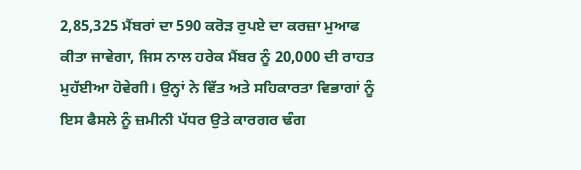2,85,325 ਮੈਂਬਰਾਂ ਦਾ 590 ਕਰੋੜ ਰੁਪਏ ਦਾ ਕਰਜ਼ਾ ਮੁਆਫ ਕੀਤਾ ਜਾਵੇਗਾ, ਜਿਸ ਨਾਲ ਹਰੇਕ ਮੈਂਬਰ ਨੂੰ 20,000 ਦੀ ਰਾਹਤ ਮੁਹੱਈਆ ਹੋਵੇਗੀ। ਉਨ੍ਹਾਂ ਨੇ ਵਿੱਤ ਅਤੇ ਸਹਿਕਾਰਤਾ ਵਿਭਾਗਾਂ ਨੂੰ ਇਸ ਫੈਸਲੇ ਨੂੰ ਜ਼ਮੀਨੀ ਪੱਧਰ ਉਤੇ ਕਾਰਗਰ ਢੰਗ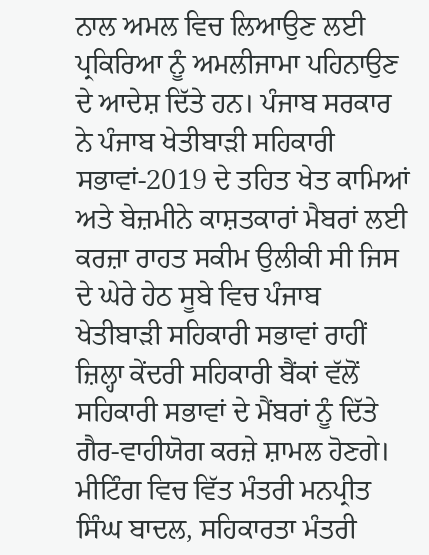ਨਾਲ ਅਮਲ ਵਿਚ ਲਿਆਉਣ ਲਈ ਪ੍ਰਕਿਰਿਆ ਨੂੰ ਅਮਲੀਜਾਮਾ ਪਹਿਨਾਉਣ ਦੇ ਆਦੇਸ਼ ਦਿੱਤੇ ਹਨ। ਪੰਜਾਬ ਸਰਕਾਰ ਨੇ ਪੰਜਾਬ ਖੇਤੀਬਾੜੀ ਸਹਿਕਾਰੀ ਸਭਾਵਾਂ-2019 ਦੇ ਤਹਿਤ ਖੇਤ ਕਾਮਿਆਂ ਅਤੇ ਬੇਜ਼ਮੀਨੇ ਕਾਸ਼ਤਕਾਰਾਂ ਮੈਬਰਾਂ ਲਈ ਕਰਜ਼ਾ ਰਾਹਤ ਸਕੀਮ ਉਲੀਕੀ ਸੀ ਜਿਸ ਦੇ ਘੇਰੇ ਹੇਠ ਸੂਬੇ ਵਿਚ ਪੰਜਾਬ ਖੇਤੀਬਾੜੀ ਸਹਿਕਾਰੀ ਸਭਾਵਾਂ ਰਾਹੀਂ ਜ਼ਿਲ੍ਹਾ ਕੇਂਦਰੀ ਸਹਿਕਾਰੀ ਬੈਂਕਾਂ ਵੱਲੋਂ ਸਹਿਕਾਰੀ ਸਭਾਵਾਂ ਦੇ ਮੈਂਬਰਾਂ ਨੂੰ ਦਿੱਤੇ ਗੈਰ-ਵਾਹੀਯੋਗ ਕਰਜ਼ੇ ਸ਼ਾਮਲ ਹੋਣਗੇ। ਮੀਟਿੰਗ ਵਿਚ ਵਿੱਤ ਮੰਤਰੀ ਮਨਪ੍ਰੀਤ ਸਿੰਘ ਬਾਦਲ, ਸਹਿਕਾਰਤਾ ਮੰਤਰੀ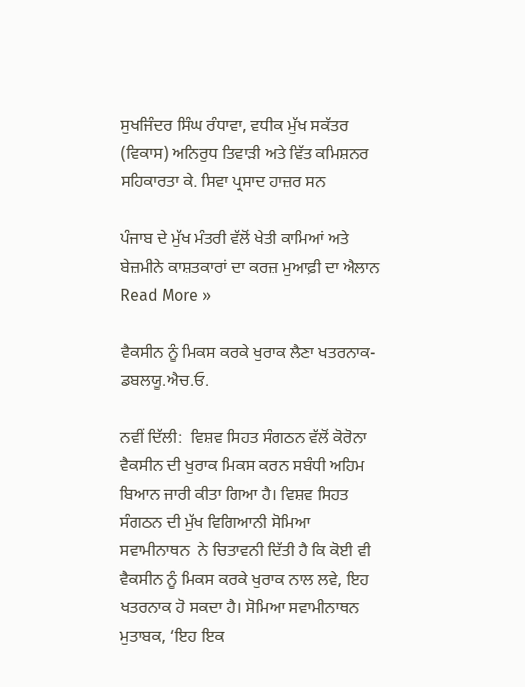ਸੁਖਜਿੰਦਰ ਸਿੰਘ ਰੰਧਾਵਾ, ਵਧੀਕ ਮੁੱਖ ਸਕੱਤਰ (ਵਿਕਾਸ) ਅਨਿਰੁਧ ਤਿਵਾੜੀ ਅਤੇ ਵਿੱਤ ਕਮਿਸ਼ਨਰ ਸਹਿਕਾਰਤਾ ਕੇ. ਸਿਵਾ ਪ੍ਰਸਾਦ ਹਾਜ਼ਰ ਸਨ

ਪੰਜਾਬ ਦੇ ਮੁੱਖ ਮੰਤਰੀ ਵੱਲੋਂ ਖੇਤੀ ਕਾਮਿਆਂ ਅਤੇ ਬੇਜ਼ਮੀਨੇ ਕਾਸ਼ਤਕਾਰਾਂ ਦਾ ਕਰਜ਼ ਮੁਆਫ਼ੀ ਦਾ ਐਲਾਨ Read More »

ਵੈਕਸੀਨ ਨੂੰ ਮਿਕਸ ਕਰਕੇ ਖੁਰਾਕ ਲੈਣਾ ਖਤਰਨਾਕ- ਡਬਲਯੂ.ਐਚ.ਓ.

ਨਵੀਂ ਦਿੱਲੀ:  ਵਿਸ਼ਵ ਸਿਹਤ ਸੰਗਠਨ ਵੱਲੋਂ ਕੋਰੋਨਾ ਵੈਕਸੀਨ ਦੀ ਖੁਰਾਕ ਮਿਕਸ ਕਰਨ ਸਬੰਧੀ ਅਹਿਮ ਬਿਆਨ ਜਾਰੀ ਕੀਤਾ ਗਿਆ ਹੈ। ਵਿਸ਼ਵ ਸਿਹਤ ਸੰਗਠਨ ਦੀ ਮੁੱਖ ਵਿਗਿਆਨੀ ਸੋਮਿਆ ਸਵਾਮੀਨਾਥਨ  ਨੇ ਚਿਤਾਵਨੀ ਦਿੱਤੀ ਹੈ ਕਿ ਕੋਈ ਵੀ ਵੈਕਸੀਨ ਨੂੰ ਮਿਕਸ ਕਰਕੇ ਖੁਰਾਕ ਨਾਲ ਲਵੇ, ਇਹ ਖਤਰਨਾਕ ਹੋ ਸਕਦਾ ਹੈ। ਸੋਮਿਆ ਸਵਾਮੀਨਾਥਨ ਮੁਤਾਬਕ, ‘ਇਹ ਇਕ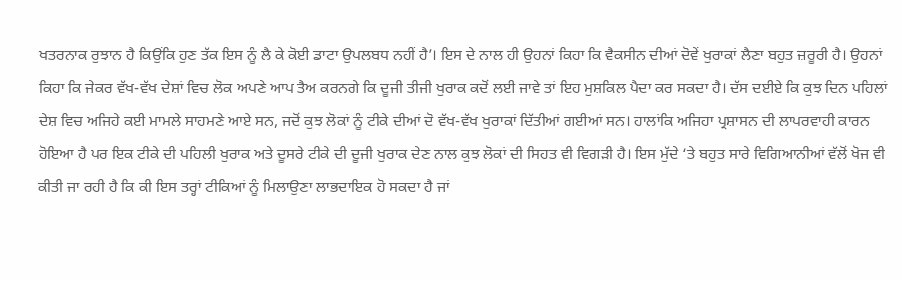ਖਤਰਨਾਕ ਰੁਝਾਨ ਹੈ ਕਿਉਂਕਿ ਹੁਣ ਤੱਕ ਇਸ ਨੂੰ ਲੈ ਕੇ ਕੋਈ ਡਾਟਾ ਉਪਲਬਧ ਨਹੀਂ ਹੈ’। ਇਸ ਦੇ ਨਾਲ ਹੀ ਉਹਨਾਂ ਕਿਹਾ ਕਿ ਵੈਕਸੀਨ ਦੀਆਂ ਦੋਵੇਂ ਖੁਰਾਕਾਂ ਲੈਣਾ ਬਹੁਤ ਜ਼ਰੂਰੀ ਹੈ। ਉਹਨਾਂ ਕਿਹਾ ਕਿ ਜੇਕਰ ਵੱਖ-ਵੱਖ ਦੇਸ਼ਾਂ ਵਿਚ ਲੋਕ ਅਪਣੇ ਆਪ ਤੈਅ ਕਰਨਗੇ ਕਿ ਦੂਜੀ ਤੀਜੀ ਖੁਰਾਕ ਕਦੋਂ ਲਈ ਜਾਵੇ ਤਾਂ ਇਹ ਮੁਸ਼ਕਿਲ ਪੈਦਾ ਕਰ ਸਕਦਾ ਹੈ। ਦੱਸ ਦਈਏ ਕਿ ਕੁਝ ਦਿਨ ਪਹਿਲਾਂ ਦੇਸ਼ ਵਿਚ ਅਜਿਹੇ ਕਈ ਮਾਮਲੇ ਸਾਹਮਣੇ ਆਏ ਸਨ, ਜਦੋਂ ਕੁਝ ਲੋਕਾਂ ਨੂੰ ਟੀਕੇ ਦੀਆਂ ਦੋ ਵੱਖ-ਵੱਖ ਖੁਰਾਕਾਂ ਦਿੱਤੀਆਂ ਗਈਆਂ ਸਨ। ਹਾਲਾਂਕਿ ਅਜਿਹਾ ਪ੍ਰਸ਼ਾਸਨ ਦੀ ਲਾਪਰਵਾਹੀ ਕਾਰਨ ਹੋਇਆ ਹੈ ਪਰ ਇਕ ਟੀਕੇ ਦੀ ਪਹਿਲੀ ਖੁਰਾਕ ਅਤੇ ਦੂਸਰੇ ਟੀਕੇ ਦੀ ਦੂਜੀ ਖੁਰਾਕ ਦੇਣ ਨਾਲ ਕੁਝ ਲੋਕਾਂ ਦੀ ਸਿਹਤ ਵੀ ਵਿਗੜੀ ਹੈ। ਇਸ ਮੁੱਦੇ ‘ਤੇ ਬਹੁਤ ਸਾਰੇ ਵਿਗਿਆਨੀਆਂ ਵੱਲੋਂ ਖੋਜ ਵੀ ਕੀਤੀ ਜਾ ਰਹੀ ਹੈ ਕਿ ਕੀ ਇਸ ਤਰ੍ਹਾਂ ਟੀਕਿਆਂ ਨੂੰ ਮਿਲਾਉਣਾ ਲਾਭਦਾਇਕ ਹੋ ਸਕਦਾ ਹੈ ਜਾਂ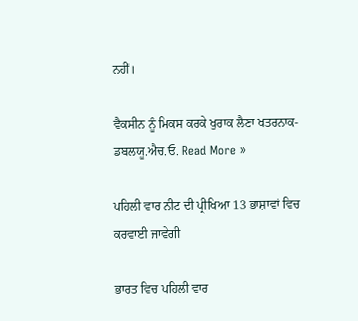ਨਹੀਂ।

ਵੈਕਸੀਨ ਨੂੰ ਮਿਕਸ ਕਰਕੇ ਖੁਰਾਕ ਲੈਣਾ ਖਤਰਨਾਕ- ਡਬਲਯੂ.ਐਚ.ਓ. Read More »

ਪਹਿਲੀ ਵਾਰ ਨੀਟ ਦੀ ਪ੍ਰੀਖਿਆ 13 ਭਾਸ਼ਾਵਾਂ ਵਿਚ ਕਰਵਾਈ ਜਾਵੇਗੀ

ਭਾਰਤ ਵਿਚ ਪਹਿਲੀ ਵਾਰ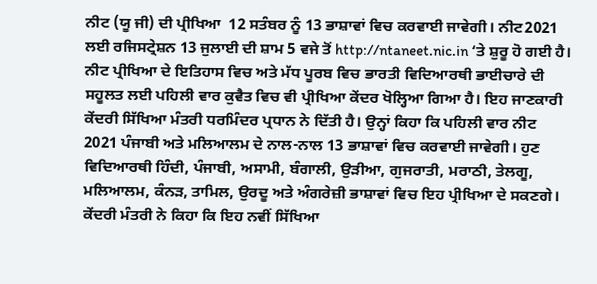ਨੀਟ (ਯੂ ਜੀ) ਦੀ ਪ੍ਰੀਖਿਆ  12 ਸਤੰਬਰ ਨੂੰ 13 ਭਾਸ਼ਾਵਾਂ ਵਿਚ ਕਰਵਾਈ ਜਾਵੇਗੀ। ਨੀਟ2021 ਲਈ ਰਜਿਸਟ੍ਰੇਸ਼ਨ 13 ਜੁਲਾਈ ਦੀ ਸ਼ਾਮ 5 ਵਜੇ ਤੋਂ http://ntaneet.nic.in ‘ਤੇ ਸ਼ੁਰੂ ਹੋ ਗਈ ਹੈ। ਨੀਟ ਪ੍ਰੀਖਿਆ ਦੇ ਇਤਿਹਾਸ ਵਿਚ ਅਤੇ ਮੱਧ ਪੂਰਬ ਵਿਚ ਭਾਰਤੀ ਵਿਦਿਆਰਥੀ ਭਾਈਚਾਰੇ ਦੀ ਸਹੂਲਤ ਲਈ ਪਹਿਲੀ ਵਾਰ ਕੁਵੈਤ ਵਿਚ ਵੀ ਪ੍ਰੀਖਿਆ ਕੇਂਦਰ ਖੋਲ੍ਹਿਆ ਗਿਆ ਹੈ। ਇਹ ਜਾਣਕਾਰੀ ਕੇਂਦਰੀ ਸਿੱਖਿਆ ਮੰਤਰੀ ਧਰਮਿੰਦਰ ਪ੍ਰਧਾਨ ਨੇ ਦਿੱਤੀ ਹੈ। ਉਨ੍ਹਾਂ ਕਿਹਾ ਕਿ ਪਹਿਲੀ ਵਾਰ ਨੀਟ 2021 ਪੰਜਾਬੀ ਅਤੇ ਮਲਿਆਲਮ ਦੇ ਨਾਲ-ਨਾਲ 13 ਭਾਸ਼ਾਵਾਂ ਵਿਚ ਕਰਵਾਈ ਜਾਵੇਗੀ। ਹੁਣ ਵਿਦਿਆਰਥੀ ਹਿੰਦੀ, ਪੰਜਾਬੀ, ਅਸਾਮੀ, ਬੰਗਾਲੀ, ਉੜੀਆ, ਗੁਜਰਾਤੀ, ਮਰਾਠੀ, ਤੇਲਗੂ, ਮਲਿਆਲਮ, ਕੰਨੜ, ਤਾਮਿਲ, ਉਰਦੂ ਅਤੇ ਅੰਗਰੇਜ਼ੀ ਭਾਸ਼ਾਵਾਂ ਵਿਚ ਇਹ ਪ੍ਰੀਖਿਆ ਦੇ ਸਕਣਗੇ। ਕੇਂਦਰੀ ਮੰਤਰੀ ਨੇ ਕਿਹਾ ਕਿ ਇਹ ਨਵੀਂ ਸਿੱਖਿਆ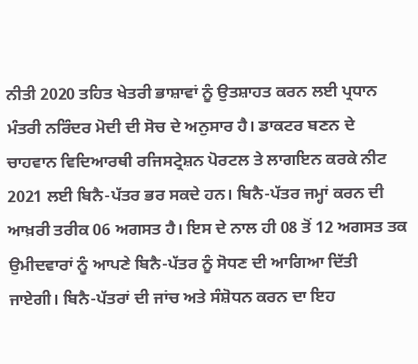ਨੀਤੀ 2020 ਤਹਿਤ ਖੇਤਰੀ ਭਾਸ਼ਾਵਾਂ ਨੂੰ ਉਤਸ਼ਾਹਤ ਕਰਨ ਲਈ ਪ੍ਰਧਾਨ ਮੰਤਰੀ ਨਰਿੰਦਰ ਮੋਦੀ ਦੀ ਸੋਚ ਦੇ ਅਨੁਸਾਰ ਹੈ। ਡਾਕਟਰ ਬਣਨ ਦੇ ਚਾਹਵਾਨ ਵਿਦਿਆਰਥੀ ਰਜਿਸਟ੍ਰੇਸ਼ਨ ਪੋਰਟਲ ਤੇ ਲਾਗਇਨ ਕਰਕੇ ਨੀਟ 2021 ਲਈ ਬਿਨੈ-ਪੱਤਰ ਭਰ ਸਕਦੇ ਹਨ। ਬਿਨੈ-ਪੱਤਰ ਜਮ੍ਹਾਂ ਕਰਨ ਦੀ ਆਖ਼ਰੀ ਤਰੀਕ 06 ਅਗਸਤ ਹੈ। ਇਸ ਦੇ ਨਾਲ ਹੀ 08 ਤੋਂ 12 ਅਗਸਤ ਤਕ ਉਮੀਦਵਾਰਾਂ ਨੂੰ ਆਪਣੇ ਬਿਨੈ-ਪੱਤਰ ਨੂੰ ਸੋਧਣ ਦੀ ਆਗਿਆ ਦਿੱਤੀ ਜਾਏਗੀ। ਬਿਨੈ-ਪੱਤਰਾਂ ਦੀ ਜਾਂਚ ਅਤੇ ਸੰਸ਼ੋਧਨ ਕਰਨ ਦਾ ਇਹ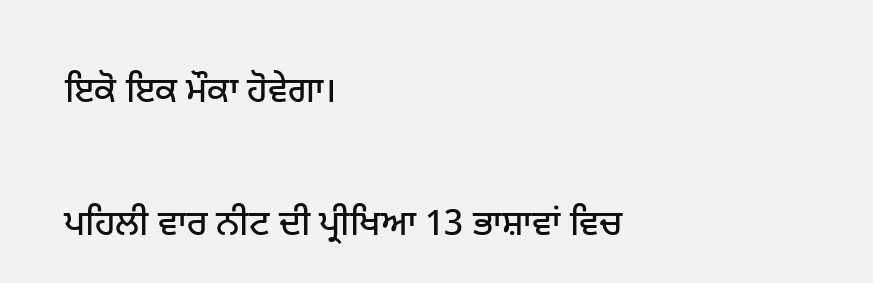ਇਕੋ ਇਕ ਮੌਕਾ ਹੋਵੇਗਾ।

ਪਹਿਲੀ ਵਾਰ ਨੀਟ ਦੀ ਪ੍ਰੀਖਿਆ 13 ਭਾਸ਼ਾਵਾਂ ਵਿਚ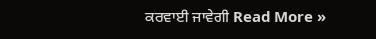ਕਰਵਾਈ ਜਾਵੇਗੀ Read More »